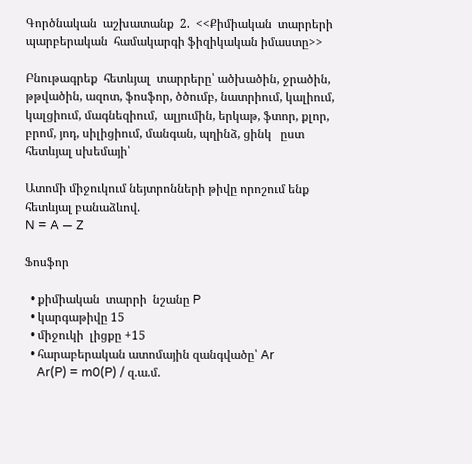Գործնական  աշխատանք  2.  <<Քիմիական  տարրերի  պարբերական  համակարգի ֆիզիկական իմաստը>>

Բնութագրեք  հետևյալ  տարրերը՝ ածխածին, ջրածին, թթվածին, ազոտ, ֆոսֆոր, ծծումբ, նատրիում, կալիում, կալցիում, մագնեզիում,  ալյումին, երկաթ, ֆտոր, քլոր, բրոմ, յոդ, սիլիցիում, մանգան, պղինձ, ցինկ   ըստ  հետևյալ սխեմայի՝

Ատոմի միջուկում նեյտրոնների թիվը որոշում ենք հետևյալ բանաձևով.
N = A — Z

Ֆոսֆոր

  • քիմիական  տարրի  նշանը P
  • կարգաթիվը 15
  • միջուկի  լիցքը +15
  • հարաբերական ատոմային զանգվածը՝ Ar
    Ar(P) = m0(P) / զ.ա.մ.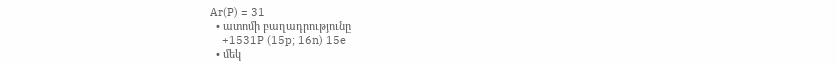Ar(P) = 31
  • ատոմի բաղադրությունը
    +1531P (15p; 16n) 15e
  • մեկ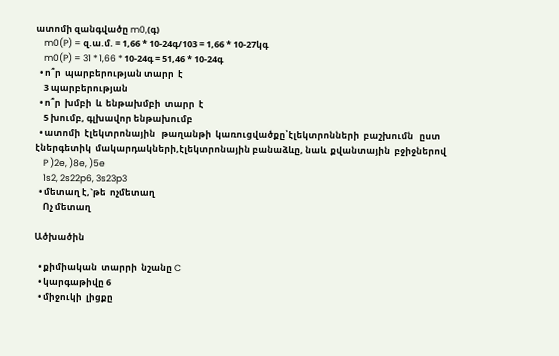ատոմի զանգվածը m0,(գ)
    m0(P) = զ.ա.մ. = 1,66 * 10-24գ/103 = 1,66 * 10-27կգ
    m0(P) = 31 * 1,66 * 10-24գ = 51,46 * 10-24գ
  • ո՞ր  պարբերության տարր  է
    3 պարբերության
  • ո՞ր  խմբի  և  ենթախմբի  տարր  է
    5 խումբ, գլխավոր ենթախումբ
  • ատոմի  էլեկտրոնային   թաղանթի  կառուցվածքը՝էլեկտրոնների  բաշխումն   ըստ էներգետիկ  մակարդակների,էլեկտրոնային բանաձևը, նաև  քվանտային  բջիջներով
    P )2e, )8e, )5e
    1s2, 2s22p6, 3s23p3
  • մետաղ է,`թե  ոչմետաղ
    Ոչ մետաղ

Ածխածին

  • քիմիական  տարրի  նշանը C
  • կարգաթիվը 6
  • միջուկի  լիցքը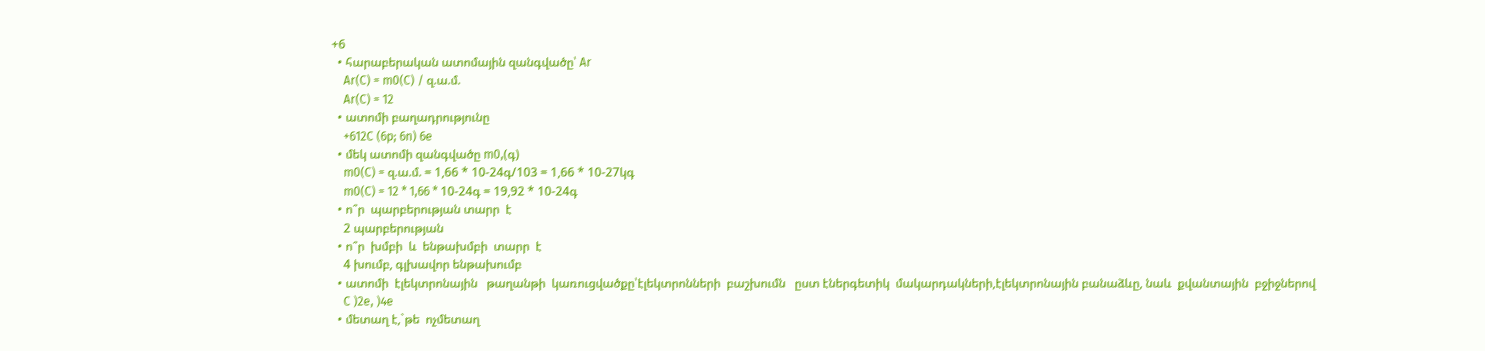+6
  • հարաբերական ատոմային զանգվածը՝ Ar
    Ar(C) = m0(C) / զ.ա.մ.
    Ar(C) = 12
  • ատոմի բաղադրությունը
    +612C (6p; 6n) 6e
  • մեկ ատոմի զանգվածը m0,(գ)
    m0(C) = զ.ա.մ. = 1,66 * 10-24գ/103 = 1,66 * 10-27կգ
    m0(C) = 12 * 1,66 * 10-24գ = 19,92 * 10-24գ
  • ո՞ր  պարբերության տարր  է
    2 պարբերության
  • ո՞ր  խմբի  և  ենթախմբի  տարր  է
    4 խումբ, գլխավոր ենթախումբ
  • ատոմի  էլեկտրոնային   թաղանթի  կառուցվածքը՝էլեկտրոնների  բաշխումն   ըստ էներգետիկ  մակարդակների,էլեկտրոնային բանաձևը, նաև  քվանտային  բջիջներով
    C )2e, )4e
  • մետաղ է,`թե  ոչմետաղ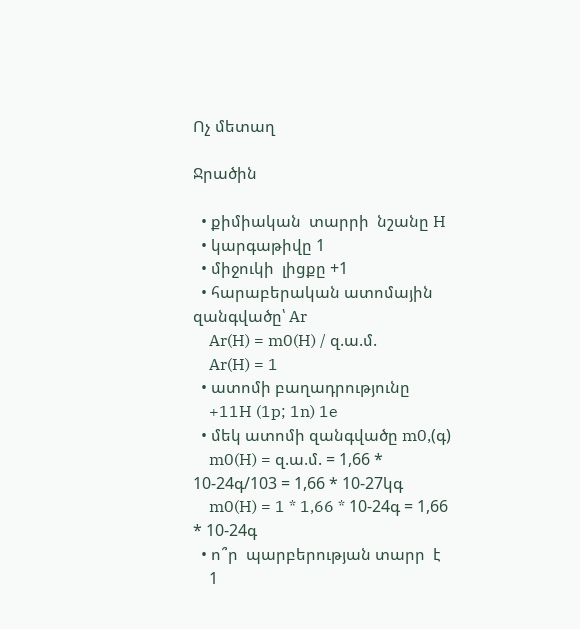Ոչ մետաղ

Ջրածին

  • քիմիական  տարրի  նշանը H
  • կարգաթիվը 1
  • միջուկի  լիցքը +1
  • հարաբերական ատոմային զանգվածը՝ Ar
    Ar(H) = m0(H) / զ.ա.մ.
    Ar(H) = 1
  • ատոմի բաղադրությունը
    +11H (1p; 1n) 1e
  • մեկ ատոմի զանգվածը m0,(գ)
    m0(H) = զ.ա.մ. = 1,66 * 10-24գ/103 = 1,66 * 10-27կգ
    m0(H) = 1 * 1,66 * 10-24գ = 1,66 * 10-24գ
  • ո՞ր  պարբերության տարր  է
    1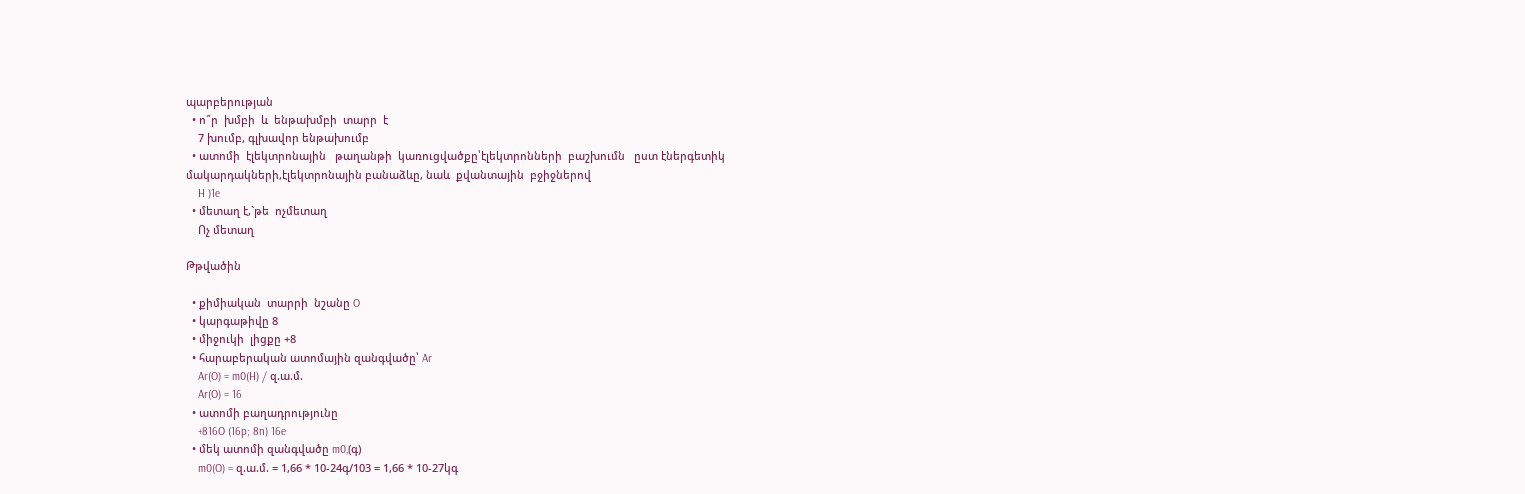պարբերության
  • ո՞ր  խմբի  և  ենթախմբի  տարր  է
    7 խումբ, գլխավոր ենթախումբ
  • ատոմի  էլեկտրոնային   թաղանթի  կառուցվածքը՝էլեկտրոնների  բաշխումն   ըստ էներգետիկ  մակարդակների,էլեկտրոնային բանաձևը, նաև  քվանտային  բջիջներով
    H )1e
  • մետաղ է,`թե  ոչմետաղ
    Ոչ մետաղ

Թթվածին

  • քիմիական  տարրի  նշանը O
  • կարգաթիվը 8
  • միջուկի  լիցքը +8
  • հարաբերական ատոմային զանգվածը՝ Ar
    Ar(O) = m0(H) / զ.ա.մ.
    Ar(O) = 16
  • ատոմի բաղադրությունը
    +816O (16p; 8n) 16e
  • մեկ ատոմի զանգվածը m0,(գ)
    m0(O) = զ.ա.մ. = 1,66 * 10-24գ/103 = 1,66 * 10-27կգ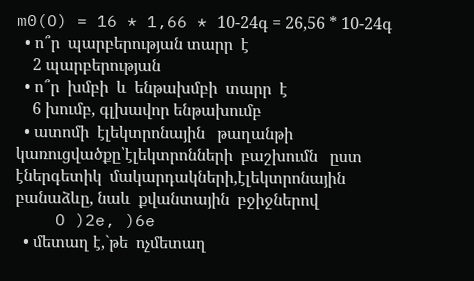m0(O) = 16 * 1,66 * 10-24գ = 26,56 * 10-24գ
  • ո՞ր  պարբերության տարր  է
    2 պարբերության
  • ո՞ր  խմբի  և  ենթախմբի  տարր  է
    6 խումբ, գլխավոր ենթախումբ
  • ատոմի  էլեկտրոնային   թաղանթի  կառուցվածքը՝էլեկտրոնների  բաշխումն   ըստ էներգետիկ  մակարդակների,էլեկտրոնային բանաձևը, նաև  քվանտային  բջիջներով
    O )2e, )6e
  • մետաղ է,`թե  ոչմետաղ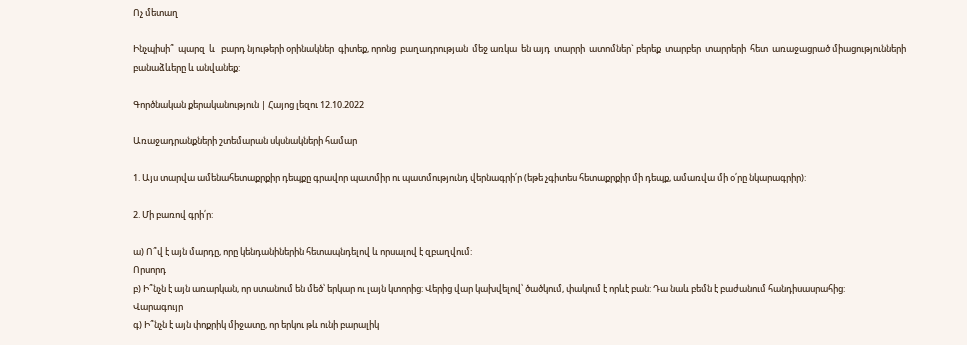Ոչ մետաղ

Ինչպիսի՞  պարզ  և   բարդ նյութերի օրինակներ  գիտեք, որոնց  բաղադրության  մեջ առկա  են այդ  տարրի  ատոմներ` բերեք  տարբեր  տարրերի  հետ  առաջացրած միացությունների  բանաձևերը և անվանեք:

Գործնական քերականություն | Հայոց լեզու 12.10.2022

Առաջադրանքների շտեմարան սկսնակների համար

1. Այս տարվա ամենահետաքրքիր դեպքը գրավոր պատմիր ու պատմությունդ վերնագրի՛ր (եթե չգիտես հետաքրքիր մի դեպք, ամառվա մի օ՛րը նկարագրիր):

2. Մի բառով գրի՛ր:

ա) Ո՞վ է այն մարդը, որը կենդանիներին հետապնդելով և որսալով է զբաղվում:
Որսորդ
բ) Ի՞նչն է այն առարկան, որ ստանում են մեծ՝ երկար ու լայն կտորից: Վերից վար կախվելով՝ ծածկում, փակում է որևէ բան: Դա նաև բեմն է բաժանում հանդիսասրահից:
Վարագույր
գ) Ի՞նչն է այն փոքրիկ միջատը, որ երկու թև ունի բարալիկ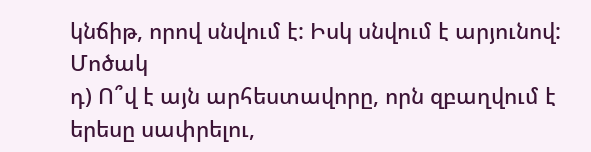կնճիթ, որով սնվում է: Իսկ սնվում է արյունով:
Մոծակ
դ) Ո՞վ է այն արհեստավորը, որն զբաղվում է երեսը սափրելու,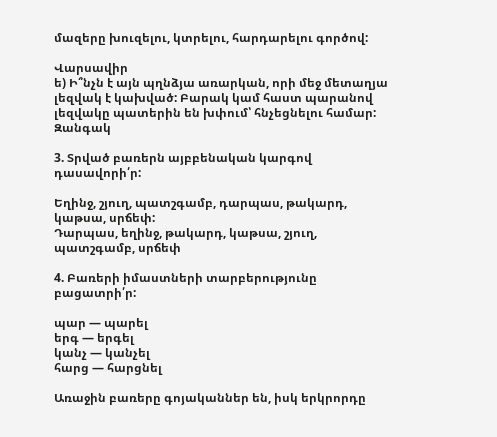մազերը խուզելու, կտրելու, հարդարելու գործով:

Վարսավիր
ե) Ի՞նչն է այն պղնձյա առարկան, որի մեջ մետաղյա լեզվակ է կախված: Բարակ կամ հաստ պարանով լեզվակը պատերին են խփում՝ հնչեցնելու համար:
Զանգակ

3. Տրված բառերն այբբենական կարգով դասավորի՛ր:

Եղինջ, շյուղ, պատշգամբ, դարպաս, թակարդ, կաթսա, սրճեփ:
Դարպաս, եղինջ, թակարդ, կաթսա, շյուղ, պատշգամբ, սրճեփ

4. Բառերի իմաստների տարբերությունը բացատրի՛ր:

պար — պարել
երգ — երգել
կանչ — կանչել
հարց — հարցնել

Առաջին բառերը գոյականներ են, իսկ երկրորդը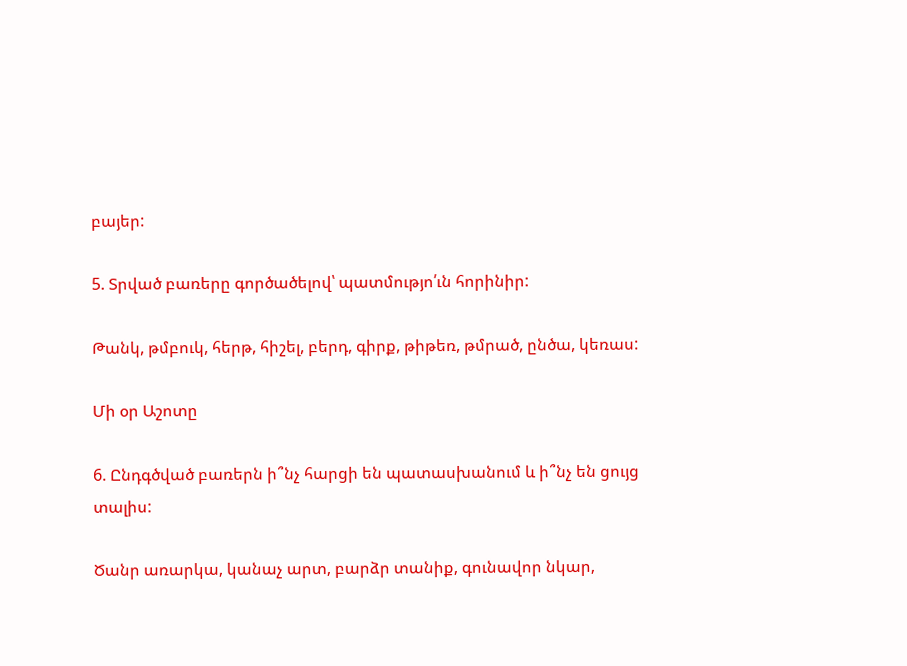բայեր:

5. Տրված բառերը գործածելով՝ պատմությո՛ւն հորինիր:

Թանկ, թմբուկ, հերթ, հիշել, բերդ, գիրք, թիթեռ, թմրած, ընծա, կեռաս:

Մի օր Աշոտը

6. Ընդգծված բառերն ի՞նչ հարցի են պատասխանում և ի՞նչ են ցույց տալիս:

Ծանր առարկա, կանաչ արտ, բարձր տանիք, գունավոր նկար,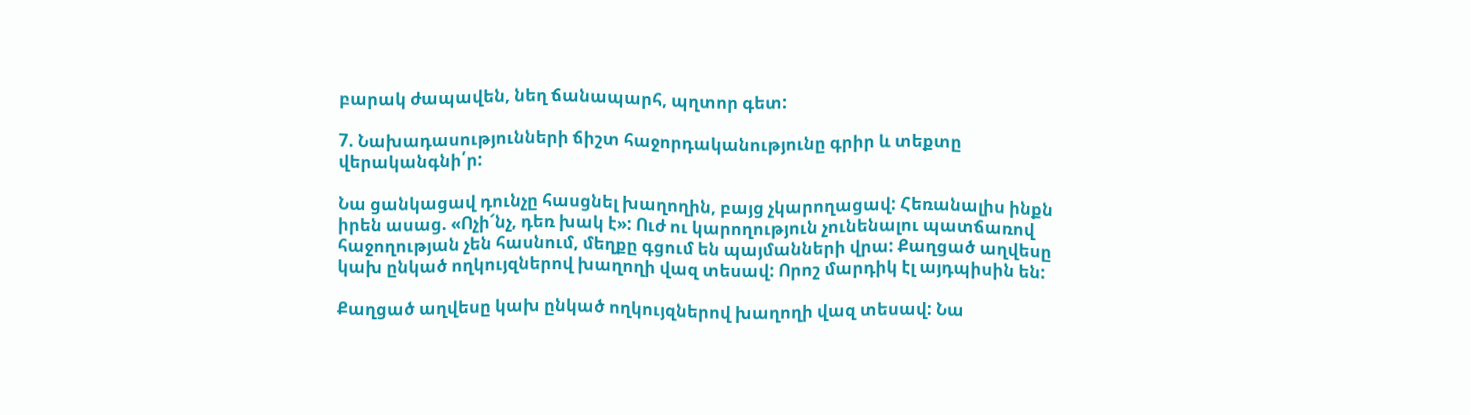բարակ ժապավեն, նեղ ճանապարհ, պղտոր գետ:

7. Նախադասությունների ճիշտ հաջորդականությունը գրիր և տեքտը վերականգնի՛ր:

Նա ցանկացավ դունչը հասցնել խաղողին, բայց չկարողացավ: Հեռանալիս ինքն իրեն ասաց. «Ոչի՜նչ, դեռ խակ է»: Ուժ ու կարողություն չունենալու պատճառով հաջողության չեն հասնում, մեղքը գցում են պայմանների վրա: Քաղցած աղվեսը կախ ընկած ողկույզներով խաղողի վազ տեսավ: Որոշ մարդիկ էլ այդպիսին են:

Քաղցած աղվեսը կախ ընկած ողկույզներով խաղողի վազ տեսավ: Նա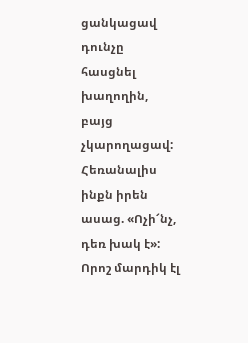ցանկացավ դունչը հասցնել խաղողին, բայց չկարողացավ: Հեռանալիս ինքն իրեն ասաց. «Ոչի՜նչ, դեռ խակ է»: Որոշ մարդիկ էլ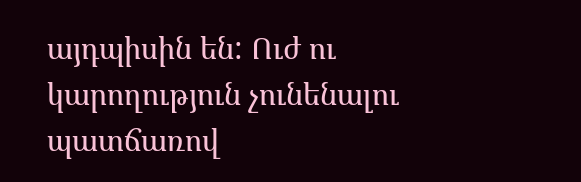այդպիսին են: Ուժ ու կարողություն չունենալու պատճառով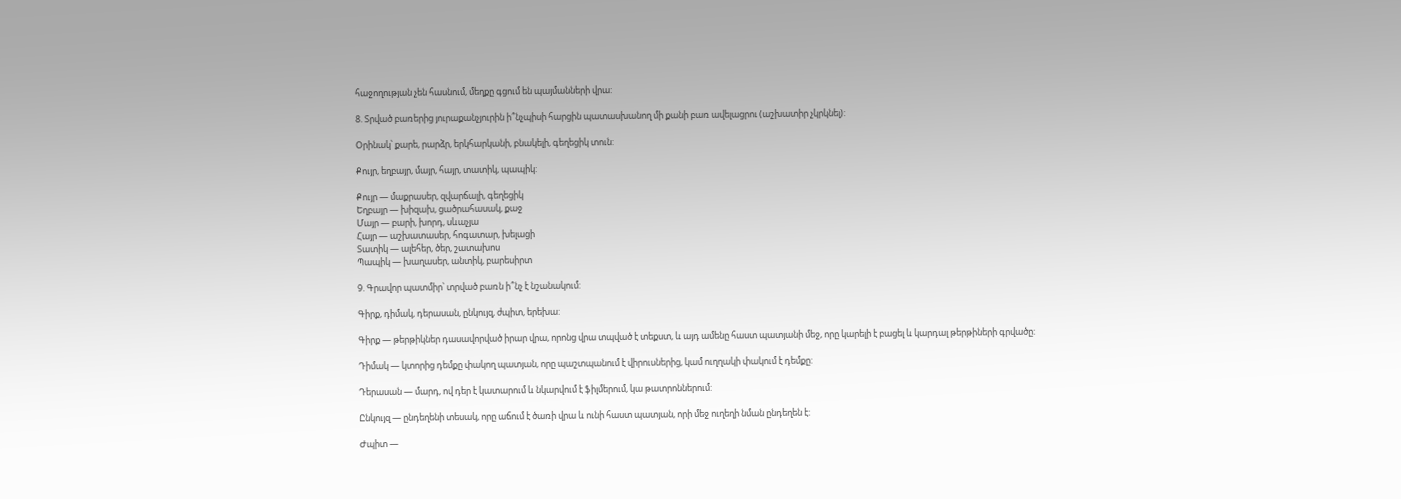հաջողության չեն հասնում, մեղքը գցում են պայմանների վրա:

8. Տրված բառերից յուրաքանչյուրին ի՞նչպիսի հարցին պատասխանող մի քանի բառ ավելացրու (աշխատիր չկրկնել):

Օրինակ՝ քարե, րարձր, երկհարկանի, բնակելի, գեղեցիկ տուն:

Քույր, եղբայր, մայր, հայր, տատիկ, պապիկ:

Քույր — մաքրասեր, զվարճալի, գեղեցիկ
Եղբայր — խիզախ, ցածրահասակ, քաջ
Մայր — բարի, խորդ, սևաչյա
Հայր — աշխատասեր, հոգատար, խելացի
Տատիկ — ալեհեր, ծեր, շատախոս
Պապիկ — խաղասեր, անտիկ, բարեսիրտ

9. Գրավոր պատմիր՝ տրված բառն ի՞նչ է նշանակում:

Գիրք, դիմակ, դերասան, ընկույզ, ժպիտ, երեխա:

Գիրք — թերթիկներ դասավորված իրար վրա, որոնց վրա տպված է տեքստ, և այդ ամենը հաստ պատյանի մեջ, որը կարելի է բացել և կարդալ թերթիների գրվածը:

Դիմակ — կտորից դեմքը փակող պատյան, որը պաշտպանում է վիրուսներից, կամ ուղղակի փակում է դեմքը:

Դերասան — մարդ, ով դեր է կատարում և նկարվում է ֆիլմերում, կա թատրոններում:

Ընկույզ — ընդեղենի տեսակ, որը աճում է ծառի վրա և ունի հաստ պատյան, որի մեջ ուղեղի նման ընդեղեն է:

Ժպիտ —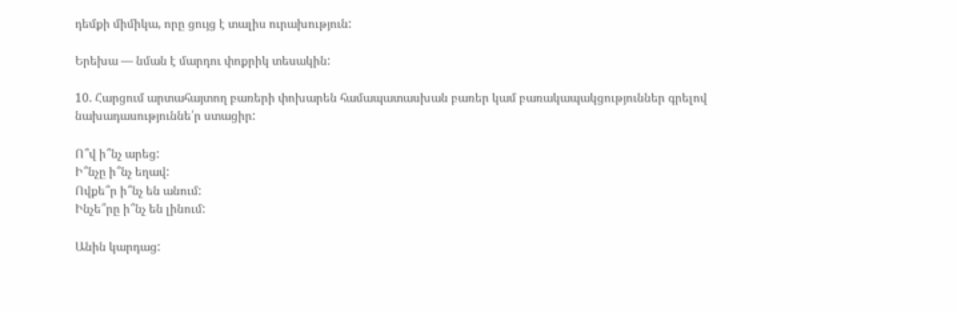դեմքի միմիկա, որը ցույց է տալիս ուրախություն:

Երեխա — նման է մարդու փոքրիկ տեսակին:

10. Հարցում արտահայտող բառերի փոխարեն համապատասխան բառեր կամ բառակապակցություններ գրելով նախադասություննե՛ր ստացիր:

Ո՞վ ի՞նչ արեց:
Ի՞նչը ի՞նչ եղավ:
Ովքե՞ր ի՞նչ են անում:
Ինչե՞րը ի՞նչ են լինում:

Անին կարդաց: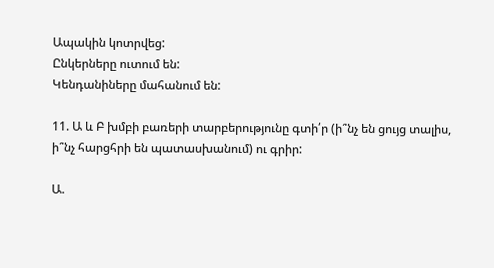Ապակին կոտրվեց:
Ընկերները ուտում են:
Կենդանիները մահանում են:

11. Ա և Բ խմբի բառերի տարբերությունը գտի՛ր (ի՞նչ են ցույց տալիս, ի՞նչ հարցհրի են պատասխանում) ու գրիր:

Ա.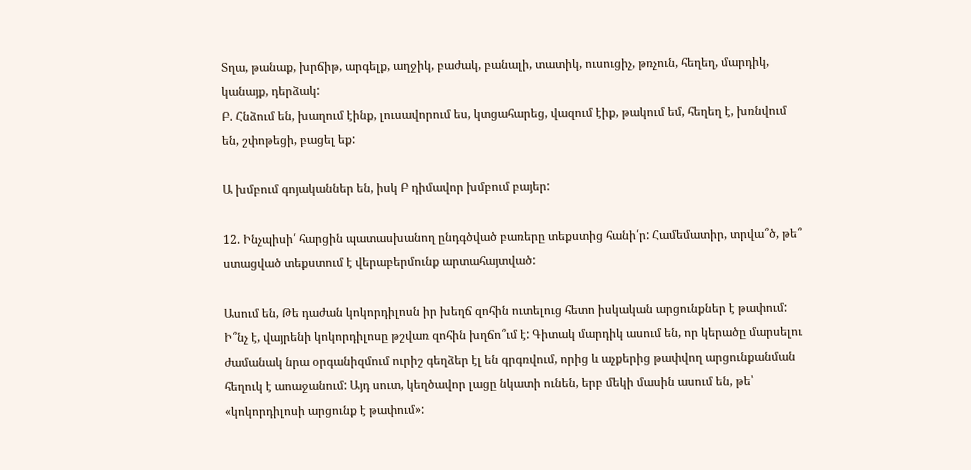Տղա, թանաք, խրճիթ, արգելք, աղջիկ, բաժակ, բանալի, տատիկ, ուսուցիչ, թռչուն, հեղեղ, մարդիկ, կանայք, դերձակ:
Բ. Հնձում են, խաղում էինք, լուսավորում ես, կտցահարեց, վազում էիք, թակում եմ, հեղեղ է, խռնվում են, շփոթեցի, բացել եք:

Ա խմբում գոյականներ են, իսկ Բ դիմավոր խմբում բայեր:

12. Ինչպիսի՛ հարցին պատասխանող ընդգծված բառերը տեքստից հանի՛ր: Համեմատիր, տրվա՞ծ, թե՞ ստացված տեքստում է վերաբերմունք արտահայտված:

Ասում են, Թե դաժան կոկորդիլոսն իր խեղճ զոհին ուտելուց հետո իսկական արցունքներ է թափում: Ի՞նչ է, վայրենի կոկորդիլոսը թշվառ զոհին խղճո՞ւմ է: Գիտակ մարդիկ ասում են, որ կերածը մարսելու ժամանակ նրա օրգանիզմում ուրիշ գեղձեր էլ են գրգռվում, որից և աչքերից թափվող արցունքանման հեղուկ է աոաջանում: Այդ սուտ, կեղծավոր լացը նկատի ունեն, երբ մեկի մասին ասում են, թե՝ «կոկորդիլոսի արցունք է թափում»: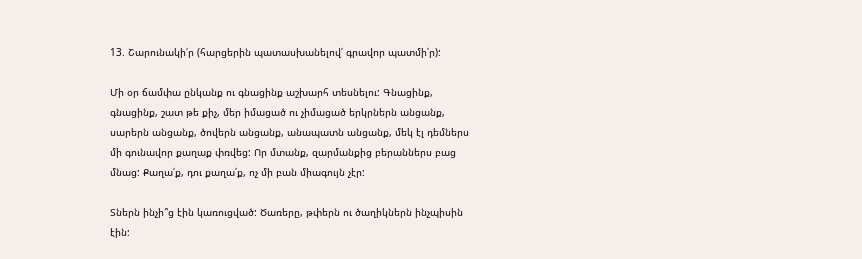13. Շարունակի՛ր (հարցերին պատասխանելով՛ գրավոր պատմի՛ր):

Մի օր ճամփա ընկանք ու գնացինք աշխարհ տեսնելու: Գնացինք, գնացինք, շատ թե քիչ, մեր իմացած ու չիմացած երկրներն անցանք, սարերն անցանք, ծովերն անցանք, անապատն անցանք, մեկ էլ դեմներս մի գունավոր քաղաք փռվեց: Որ մտանք, զարմանքից բերաններս բաց մնաց: Քաղա՛ք, դու քաղա՛ք, ոչ մի բան միագույն չէր:

Տներն ինչի՞ց էին կառուցված: Ծառերը, թփերն ու ծաղիկներն ինչպիսին էին: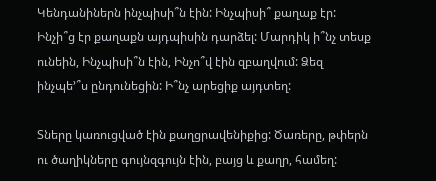Կենդանիներն ինչպիսի՞ն էին: Ինչպիսի՞ քաղաք էր: Ինչի՞ց էր քաղաքն այդպիսին դարձել: Մարդիկ ի՞նչ տեսք ունեին, Ինչպիսի՞ն էին, Ինչո՞վ էին զբաղվում: Ձեզ ինչպե՚՞ս ընդունեցին: Ի՞նչ արեցիք այդտեղ:

Տները կառուցված էին քաղցրավենիքից: Ծառերը, թփերն ու ծաղիկները գույնզգույն էին, բայց և քաղր, համեղ: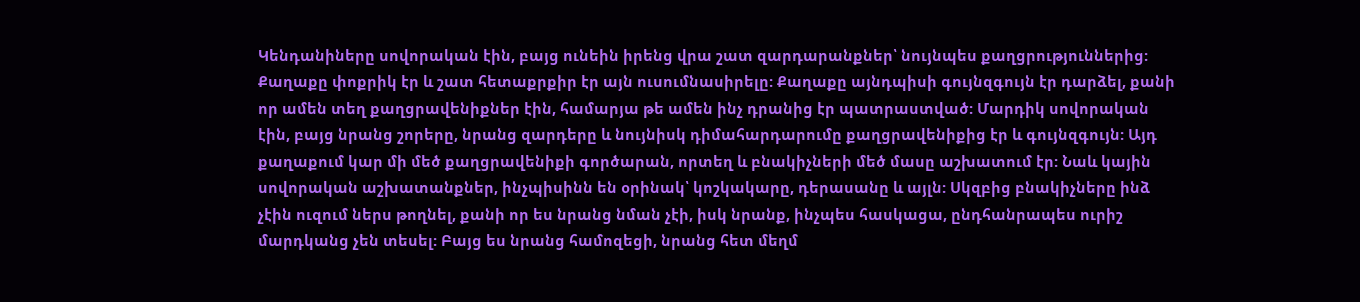Կենդանիները սովորական էին, բայց ունեին իրենց վրա շատ զարդարանքներ՝ նույնպես քաղցրություններից: Քաղաքը փոքրիկ էր և շատ հետաքրքիր էր այն ուսումնասիրելը: Քաղաքը այնդպիսի գույնզգույն էր դարձել, քանի որ ամեն տեղ քաղցրավենիքներ էին, համարյա թե ամեն ինչ դրանից էր պատրաստված: Մարդիկ սովորական էին, բայց նրանց շորերը, նրանց զարդերը և նույնիսկ դիմահարդարումը քաղցրավենիքից էր և գույնզգույն: Այդ քաղաքում կար մի մեծ քաղցրավենիքի գործարան, որտեղ և բնակիչների մեծ մասը աշխատում էր: Նաև կային սովորական աշխատանքներ, ինչպիսինն են օրինակ՝ կոշկակարը, դերասանը և այլն: Սկզբից բնակիչները ինձ չէին ուզում ներս թողնել, քանի որ ես նրանց նման չէի, իսկ նրանք, ինչպես հասկացա, ընդհանրապես ուրիշ մարդկանց չեն տեսել: Բայց ես նրանց համոզեցի, նրանց հետ մեղմ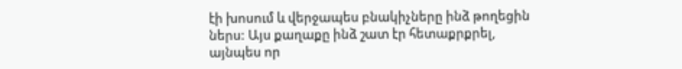էի խոսում և վերջապես բնակիչները ինձ թողեցին ներս: Այս քաղաքը ինձ շատ էր հետաքրքրել, այնպես որ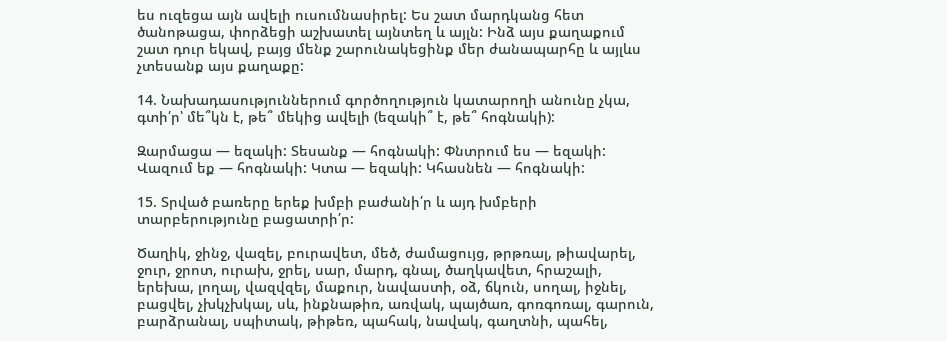ես ուզեցա այն ավելի ուսումնասիրել: Ես շատ մարդկանց հետ ծանոթացա, փորձեցի աշխատել այնտեղ և այլն: Ինձ այս քաղաքում շատ դուր եկավ, բայց մենք շարունակեցինք մեր ժանապարհը և այլևս չտեսանք այս քաղաքը:

14. Նախադասություններում գործողություն կատարողի անունը չկա, գտի՛ր՝ մե՞կն է, թե՞ մեկից ավելի (եզակի՞ է, թե՞ հոգնակի):

Զարմացա — եզակի: Տեսանք — հոգնակի: Փնտրում ես — եզակի: Վազում եք — հոգնակի: Կտա — եզակի: Կհասնեն — հոգնակի:

15. Տրված բառերը երեք խմբի բաժանի՛ր և այդ խմբերի տարբերությունը բացատրի՛ր:

Ծաղիկ, ջինջ, վազել, բուրավետ, մեծ, ժամացույց, թրթռալ, թիավարել, ջուր, ջրոտ, ուրախ, ջրել, սար, մարդ, գնալ, ծաղկավետ, հրաշալի, երեխա, լողալ, վազվզել, մաքուր, նավաստի, օձ, ճկուն, սողալ, իջնել, բացվել, չխկչխկալ, սև, ինքնաթիռ, առվակ, պայծառ, գոռգոռալ, գարուն, բարձրանալ, սպիտակ, թիթեռ, պահակ, նավակ, գաղտնի, պահել,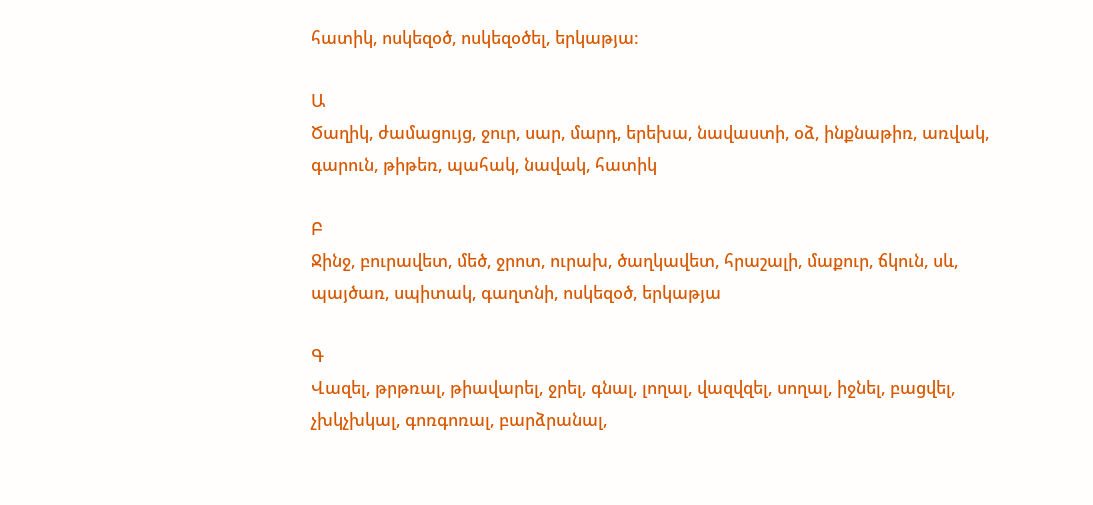հատիկ, ոսկեզօծ, ոսկեզօծել, երկաթյա:

Ա
Ծաղիկ, ժամացույց, ջուր, սար, մարդ, երեխա, նավաստի, օձ, ինքնաթիռ, առվակ, գարուն, թիթեռ, պահակ, նավակ, հատիկ

Բ
Ջինջ, բուրավետ, մեծ, ջրոտ, ուրախ, ծաղկավետ, հրաշալի, մաքուր, ճկուն, սև, պայծառ, սպիտակ, գաղտնի, ոսկեզօծ, երկաթյա

Գ
Վազել, թրթռալ, թիավարել, ջրել, գնալ, լողալ, վազվզել, սողալ, իջնել, բացվել, չխկչխկալ, գոռգոռալ, բարձրանալ,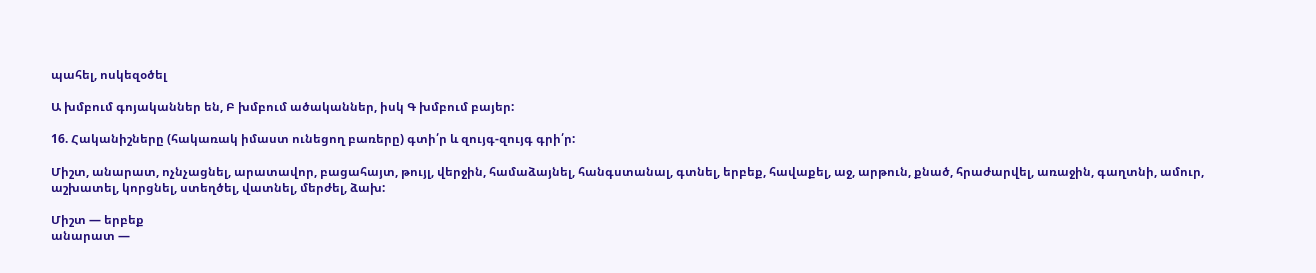պահել, ոսկեզօծել

Ա խմբում գոյականներ են, Բ խմբում ածականներ, իսկ Գ խմբում բայեր:

16. Հականիշները (հակառակ իմաստ ունեցող բառերը) գտի՛ր և զույգ-զույգ գրի՛ր:

Միշտ, անարատ, ոչնչացնել, արատավոր, բացահայտ, թույլ, վերջին, համաձայնել, հանգստանալ, գտնել, երբեք, հավաքել, աջ, արթուն, քնած, հրաժարվել, առաջին, գաղտնի, ամուր, աշխատել, կորցնել, ստեղծել, վատնել, մերժել, ձախ:

Միշտ — երբեք
անարատ —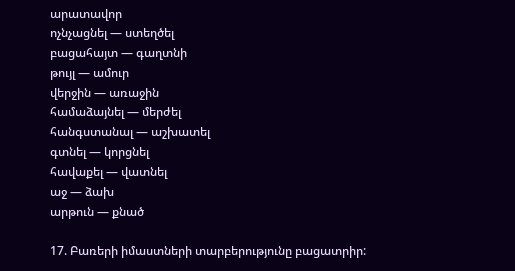արատավոր
ոչնչացնել — ստեղծել
բացահայտ — գաղտնի
թույլ — ամուր
վերջին — առաջին
համաձայնել — մերժել
հանգստանալ — աշխատել
գտնել — կորցնել
հավաքել — վատնել
աջ — ձախ
արթուն — քնած

17. Բառերի իմաստների տարբերությունը բացատրիր: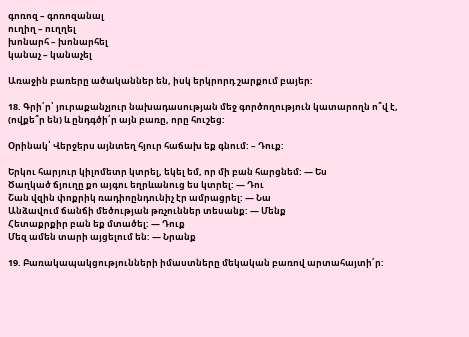գոռոզ – գոռոզանալ
ուղիղ – ուղղել
խոնարհ – խոնարհել
կանաչ – կանաչել

Առաջին բառերը ածականներ են, իսկ երկրորդ շարքում բայեր:

18. Գրի՛ր՝ յուրաքանչյուր նախադասության մեջ գործողություն կատարողն ո՞վ է, (ովքե՞ր են) և ընդգծի՛ր այն բառը, որը հուշեց:

Օրինակ՝ Վերջերս այնտեղ հյուր հաճախ եք գնում: – Դուք:

Երկու հարյուր կիլոմետր կտրել, եկել եմ, որ մի բան հարցնեմ: — Ես
Ծաղկած ճյուղը քո այգու եղրևանուց ես կտրել: — Դու
Շան վզին փոքրիկ ռադիոընդունիչ էր ամրացրել: — Նա
Անձավում ճանճի մեծության թռչուններ տեսանք: — Մենք
Հետաքրքիր բան եք մտածել: — Դուք
Մեզ ամեն տարի այցելում են: — Նրանք

19. Բառակապակցությունների իմաստները մեկական բառով արտահայտի՛ր: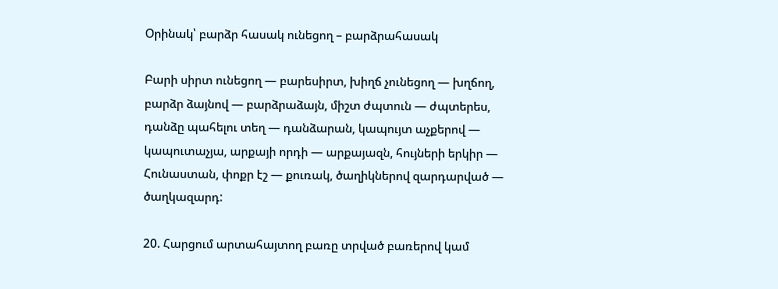Օրինակ՝ բարձր հասակ ունեցող – բարձրահասակ

Բարի սիրտ ունեցող — բարեսիրտ, խիղճ չունեցող — խղճող, բարձր ձայնով — բարձրաձայն, միշտ ժպտուն — ժպտերես, դանձը պահելու տեղ — դանձարան, կապույտ աչքերով — կապուտաչյա, արքայի որդի — արքայազն, հույների երկիր — Հունաստան, փոքր էշ — քուռակ, ծաղիկներով զարդարված — ծաղկազարդ:

20. Հարցում արտահայտող բառը տրված բառերով կամ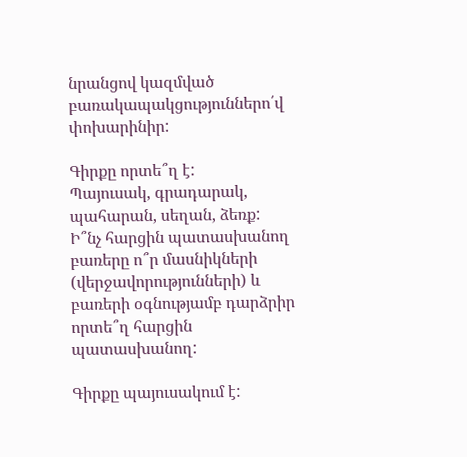նրանցով կազմված բառակապակցություններո՛վ փոխարինիր:

Գիրքը որտե՞ղ է:
Պայուսակ, գրադարակ, պահարան, սեղան, ձեռք:
Ի՞նչ հարցին պատասխանող բառերը ո՞ր մասնիկների (վերջավորությունների) և բառերի օգնությամբ դարձրիր որտե՞ղ հարցին պատասխանող:

Գիրքը պայուսակում է: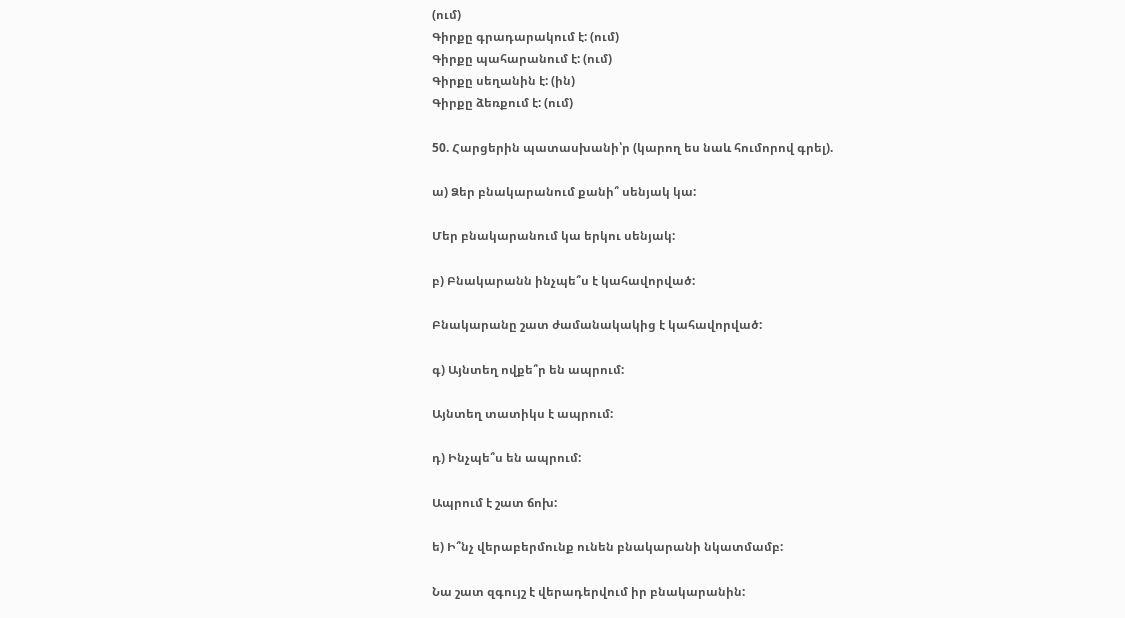(ում)
Գիրքը գրադարակում է: (ում)
Գիրքը պահարանում է: (ում)
Գիրքը սեղանին է: (ին)
Գիրքը ձեռքում է: (ում)

50. Հարցերին պատասխանի՝ր (կարող ես նաև հումորով գրել).

ա) Ձեր բնակարանում քանի՞ սենյակ կա:

Մեր բնակարանում կա երկու սենյակ:

բ) Բնակարանն ինչպե՞ս է կահավորված:

Բնակարանը շատ ժամանակակից է կահավորված:

գ) Այնտեղ ովքե՞ր են ապրում:

Այնտեղ տատիկս է ապրում:

դ) Ինչպե՞ս են ապրում:

Ապրում է շատ ճոխ:

ե) Ի՞նչ վերաբերմունք ունեն բնակարանի նկատմամբ:

Նա շատ զգույշ է վերադերվում իր բնակարանին: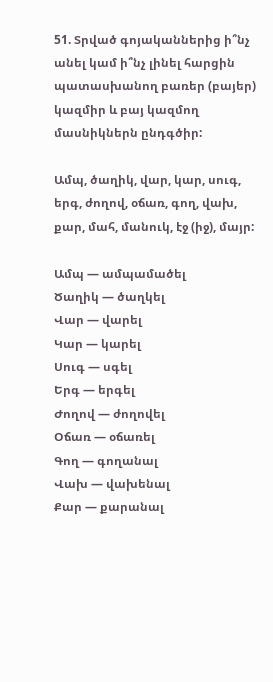51. Տրված գոյականներից ի՞նչ անել կամ ի՞նչ լինել հարցին պատասխանող բառեր (բայեր) կազմիր և բայ կազմող մասնիկներն ընդգծիր:

Ամպ, ծաղիկ, վար, կար, սուգ, երգ, ժողով, օճառ, գող, վախ, քար, մահ, մանուկ, էջ (իջ), մայր:

Ամպ — ամպամածել
Ծաղիկ — ծաղկել
Վար — վարել
Կար — կարել
Սուգ — սգել
Երգ — երգել
Ժողով — ժողովել
Օճառ — օճառել
Գող — գողանալ
Վախ — վախենալ
Քար — քարանալ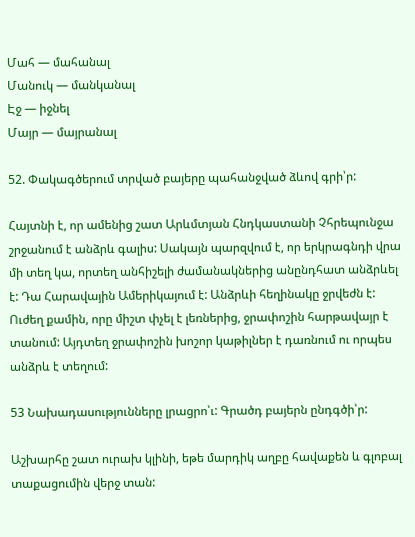Մահ — մահանալ
Մանուկ — մանկանալ
Էջ — իջնել
Մայր — մայրանալ

52. Փակագծերում տրված բայերը պահանջված ձևով գրի՝ր:

Հայտնի է, որ ամենից շատ Արևմտյան Հնդկաստանի Չհրեպունջա շրջանում է անձրև գալիս: Սակայն պարզվում է, որ երկրագնդի վրա մի տեղ կա, որտեղ անհիշելի ժամանակներից անընդհատ անձրևել է: Դա Հարավային Ամերիկայում է: Անձրևի հեղինակը ջրվեժն է: Ուժեղ քամին, որը միշտ փչել է լեռներից, ջրափոշին հարթավայր է տանում: Այդտեղ ջրափոշին խոշոր կաթիլներ է դառնում ու որպես անձրև է տեղում:

53 Նախադասությունները լրացրո՝ւ: Գրածդ բայերն ընդգծի՝ր:

Աշխարհը շատ ուրախ կլինի, եթե մարդիկ աղբը հավաքեն և գլոբալ տաքացումին վերջ տան: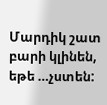Մարդիկ շատ բարի կլինեն, եթե …չստեն: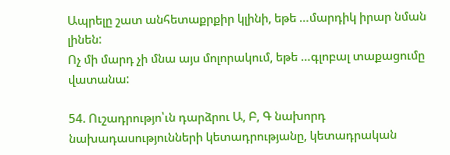Ապրելը շատ անհետաքրքիր կլինի, եթե …մարդիկ իրար նման լինեն:
Ոչ մի մարդ չի մնա այս մոլորակում, եթե …գլոբալ տաքացումը վատանա:

54. Ուշադրությո՝ւն դարձրու Ա, Բ, Գ նախորդ նախադասությունների կետադրությանը, կետադրական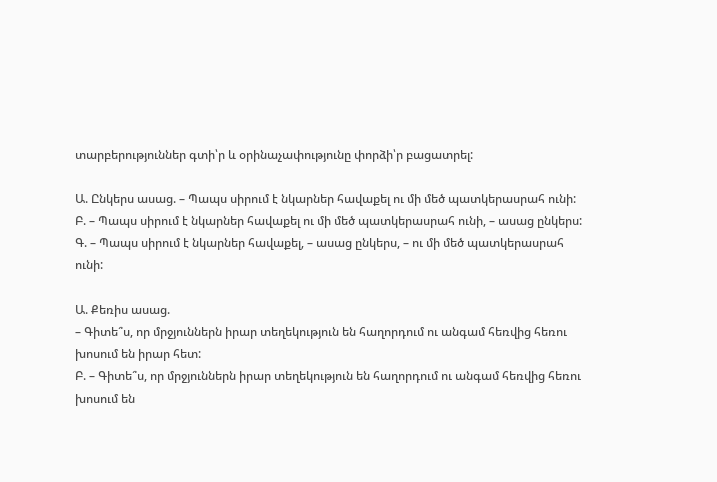տարբերություններ գտի՝ր և օրինաչափությունը փորձի՝ր բացատրել:

Ա. Ընկերս ասաց. – Պապս սիրում է նկարներ հավաքել ու մի մեծ պատկերասրահ ունի:
Բ. – Պապս սիրում է նկարներ հավաքել ու մի մեծ պատկերասրահ ունի, – ասաց ընկերս:
Գ. – Պապս սիրում է նկարներ հավաքել, – ասաց ընկերս, – ու մի մեծ պատկերասրահ ունի:

Ա. Քեռիս ասաց.
– Գիտե՞ս, որ մրջյուններն իրար տեղեկություն են հաղորդում ու անգամ հեռվից հեռու խոսում են իրար հետ:
Բ. – Գիտե՞ս, որ մրջյուններն իրար տեղեկություն են հաղորդում ու անգամ հեռվից հեռու խոսում են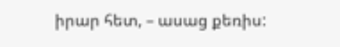իրար հետ, – ասաց քեռիս: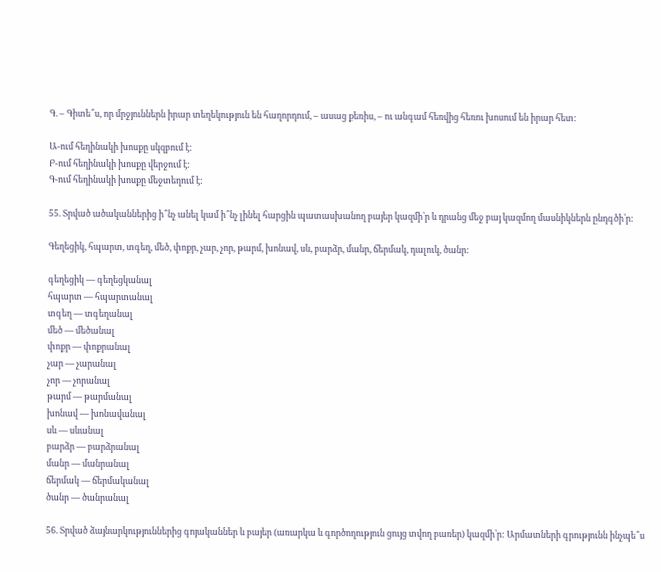Գ. – Գիտե՞ս, որ մրջյուններն իրար տեղեկություն են հաղորդում, – ասաց քեռիս, – ու անգամ հեռվից հեռու խոսում են իրար հետ:

Ա-ում հեղինակի խոսքը սկզբում է:
Բ-ում հեղինակի խոսքը վերջում է:
Գ-ում հեղինակի խոսքը մեջտեղում է:

55. Տրված ածականներից ի՞նչ անել կամ ի՞նչ լինել հարցին պատասխանող բայեր կազմի՝ր և դրանց մեջ բայ կազմող մասնիկներն ընդգծի՝ր:

Գեղեցիկ, հպարտ, տգեղ, մեծ, փոքր, չար, չոր, թարմ, խոնավ, սև, բարձր, մանր, ճերմակ, դալուկ, ծանր:

գեղեցիկ — գեղեցկանալ
հպարտ — հպարտանալ
տգեղ — տգեղանալ
մեծ — մեծանալ
փոքր — փոքրանալ
չար — չարանալ
չոր — չորանալ
թարմ — թարմանալ
խոնավ — խոնավանալ
սև — սևանալ
բարձր — բարձրանալ
մանր — մանրանալ
ճերմակ — ճերմականալ
ծանր — ծանրանալ

56. Տրված ձայնարկություններից գոյականներ և բայեր (առարկա և գործողություն ցույց տվող բառեր) կազմի՝ր: Արմատների գրությունն ինչպե՞ս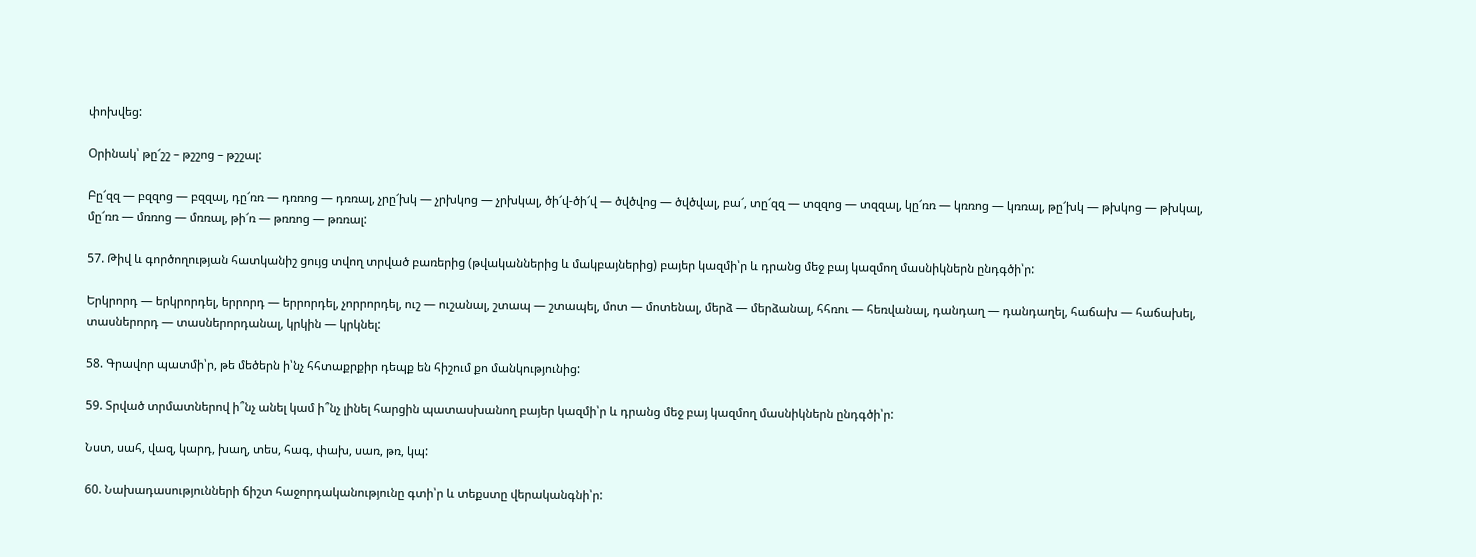փոխվեց:

Օրինակ՝ թը՜շշ – թշշոց – թշշալ:

Բը՜զզ — բզզոց — բզզալ, դը՜ռռ — դռռոց — դռռալ, չրը՜խկ — չրխկոց — չրխկալ, ծի՜վ-ծի՜վ — ծվծվոց — ծվծվալ, բա՜, տը՜զզ — տզզոց — տզզալ, կը՜ռռ — կռռոց — կռռալ, թը՜խկ — թխկոց — թխկալ, մը՜ռռ — մռռոց — մռռալ, թի՜ռ — թռռոց — թռռալ:

57. Թիվ և գործողության հատկանիշ ցույց տվող տրված բառերից (թվականներից և մակբայներից) բայեր կազմի՝ր և դրանց մեջ բայ կազմող մասնիկներն ընդգծի՝ր:

Երկրորդ — երկրորդել, երրորդ — երրորդել, չորրորդել, ուշ — ուշանալ, շտապ — շտապել, մոտ — մոտենալ, մերձ — մերձանալ, հհռու — հեռվանալ, դանդաղ — դանդաղել, հաճախ — հաճախել, տասներորդ — տասներորդանալ, կրկին — կրկնել:

58. Գրավոր պատմի՝ր, թե մեծերն ի՝նչ հհտաքրքիր դեպք են հիշում քո մանկությունից:

59. Տրված տրմատներով ի՞նչ անել կամ ի՞նչ լինել հարցին պատասխանող բայեր կազմի՝ր և դրանց մեջ բայ կազմող մասնիկներն ընդգծի՝ր:

Նստ, սահ, վազ, կարդ, խաղ, տես, հագ, փախ, սառ, թռ, կպ:

60. Նախադասությունների ճիշտ հաջորդականությունը գտի՝ր և տեքստը վերականգնի՝ր: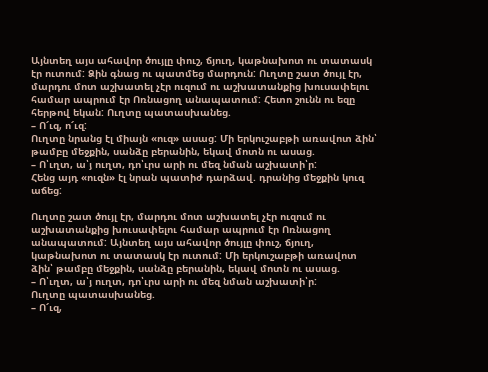Այնտեղ այս ահավոր ծույլը փուշ, ճյուղ, կաթնախոտ ու տատասկ էր ուտում: Ձին գնաց ու պատմեց մարդուն: Ուղտը շատ ծույլ էր, մարդու մոտ աշխատել չէր ուզում ու աշխատանքից խուսափելու համար ապրում էր Ոռնացող անապատում: Հետո շունն ու եզը հերթով եկան: Ուղտը պատասխանեց.
– Ո՜ւզ, ո՜ւզ:
Ուղտը նրանց էլ միայն «ուզ» ասաց: Մի երկուշաբթի առավոտ ձին՝ թամբը մեջքին, սանձը բերանին, եկավ մոտն ու ասաց.
– Ո՝ւղտ, ա՝յ ուղտ, դո՝ւրս արի ու մեզ նման աշխատի՝ր:
Հենց այդ «ուզն» էլ նրան պատիժ դարձավ. դրանից մեջքին կուզ աճեց:

Ուղտը շատ ծույլ էր, մարդու մոտ աշխատել չէր ուզում ու աշխատանքից խուսափելու համար ապրում էր Ոռնացող անապատում: Այնտեղ այս ահավոր ծույլը փուշ, ճյուղ, կաթնախոտ ու տատասկ էր ուտում: Մի երկուշաբթի առավոտ ձին՝ թամբը մեջքին, սանձը բերանին, եկավ մոտն ու ասաց.
– Ո՝ւղտ, ա՝յ ուղտ, դո՝ւրս արի ու մեզ նման աշխատի՝ր:
Ուղտը պատասխանեց.
– Ո՜ւզ,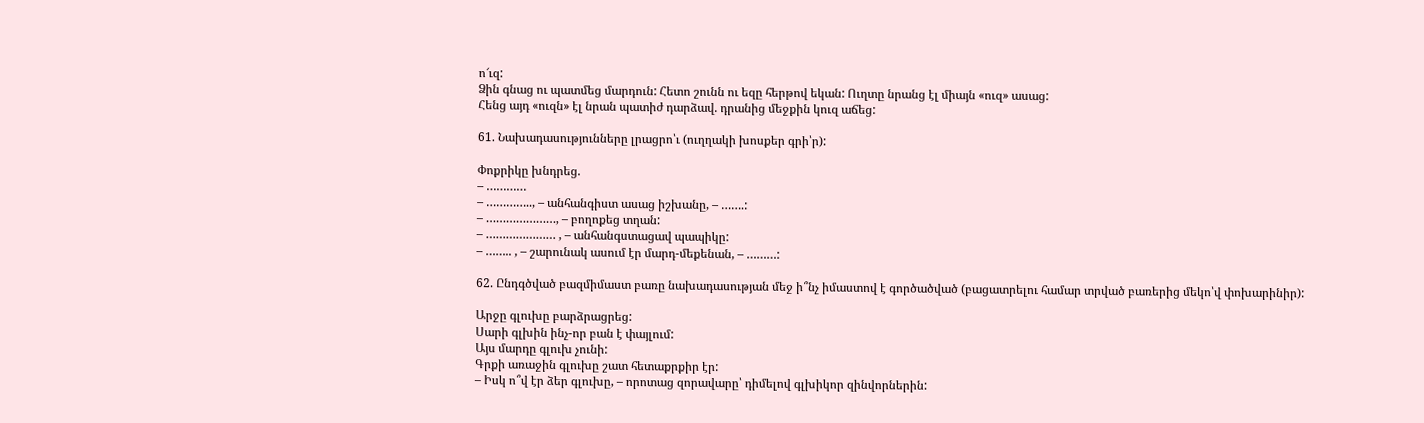ո՜ւզ:
Ձին գնաց ու պատմեց մարդուն: Հետո շունն ու եզը հերթով եկան: Ուղտը նրանց էլ միայն «ուզ» ասաց:
Հենց այդ «ուզն» էլ նրան պատիժ դարձավ. դրանից մեջքին կուզ աճեց:

61. Նախադասությունները լրացրո՝ւ (ուղղակի խոսքեր գրի՝ր):

Փոքրիկը խնդրեց.
– …………
– ………….., – անհանգիստ ասաց իշխանը, – …….:
– …………………, – բողոքեց տղան:
– ………………… , – անհանգստացավ պապիկը:
– …….. , – շարունակ ասում էր մարդ-մեքենան, – ………:

62. Ընդգծված բազմիմաստ բառը նախադասության մեջ ի՞նչ իմաստով է գործածված (բացատրելու համար տրված բառերից մեկո՝վ փոխարինիր):

Արջը գլուխը բարձրացրեց:
Սարի գլխին ինչ-որ բան է փայլում:
Այս մարդը գլուխ չունի:
Գրքի առաջին գլուխը շատ հետաքրքիր էր:
– Իսկ ո՞վ էր ձեր գլուխը, – որոտաց զորավարը՝ դիմելով գլխիկոր զինվորներին: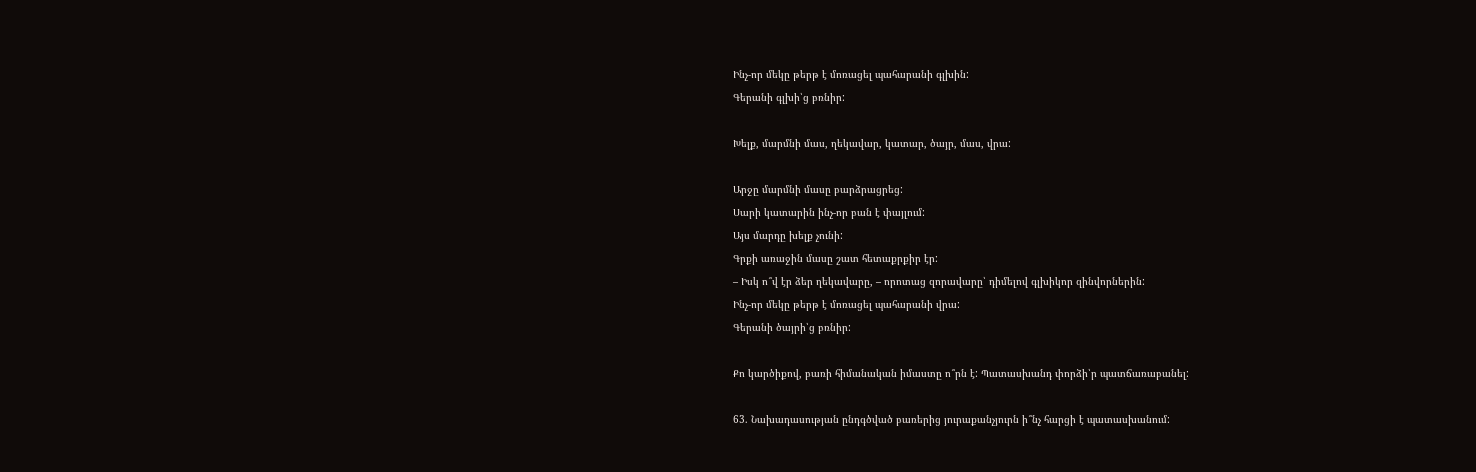Ինչ-որ մեկը թերթ է մոռացել պահարանի գլխին:
Գերանի գլխի՝ց բռնիր:

Խելք, մարմնի մաս, ղեկավար, կատար, ծայր, մաս, վրա:

Արջը մարմնի մասը բարձրացրեց:
Սարի կատարին ինչ-որ բան է փայլում:
Այս մարդը խելք չունի:
Գրքի առաջին մասը շատ հետաքրքիր էր:
– Իսկ ո՞վ էր ձեր ղեկավարը, – որոտաց զորավարը՝ դիմելով գլխիկոր զինվորներին:
Ինչ-որ մեկը թերթ է մոռացել պահարանի վրա:
Գերանի ծայրի՝ց բռնիր:

Քո կարծիքով, բառի հիմանական իմաստը ո՞րն է: Պատասխանդ փորձի՝ր պատճառաբանել:

63. Նախադասության ընդգծված բառերից յուրաքանչյուրն ի՞նչ հարցի է պատասխանում: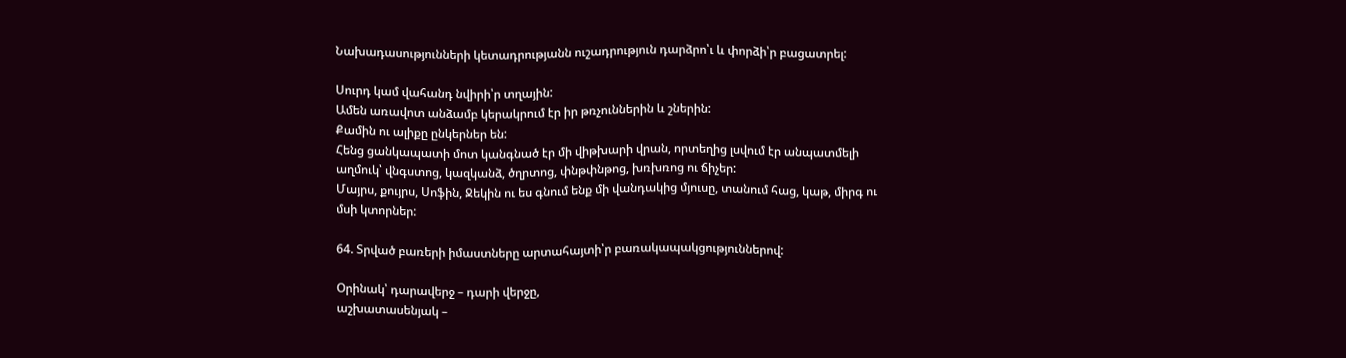Նախադասությունների կետադրությանն ուշադրություն դարձրո՝ւ և փորձի՝ր բացատրել:

Սուրդ կամ վահանդ նվիրի՝ր տղային:
Ամեն առավոտ անձամբ կերակրում էր իր թռչուններին և շներին:
Քամին ու ալիքը ընկերներ են:
Հենց ցանկապատի մոտ կանգնած էր մի վիթխարի վրան, որտեղից լսվում էր անպատմելի աղմուկ՝ վնգստոց, կազկանձ, ծղրտոց, փնթփնթոց, խռխռոց ու ճիչեր:
Մայրս, քույրս, Սոֆին, Ջեկին ու ես գնում ենք մի վանդակից մյուսը, տանում հաց, կաթ, միրգ ու մսի կտորներ:

64. Տրված բառերի իմաստները արտահայտի՝ր բառակապակցություններով:

Օրինակ՝ դարավերջ – դարի վերջը,
աշխատասենյակ –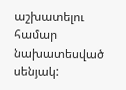աշխատելու համար նախատեսված սենյակ: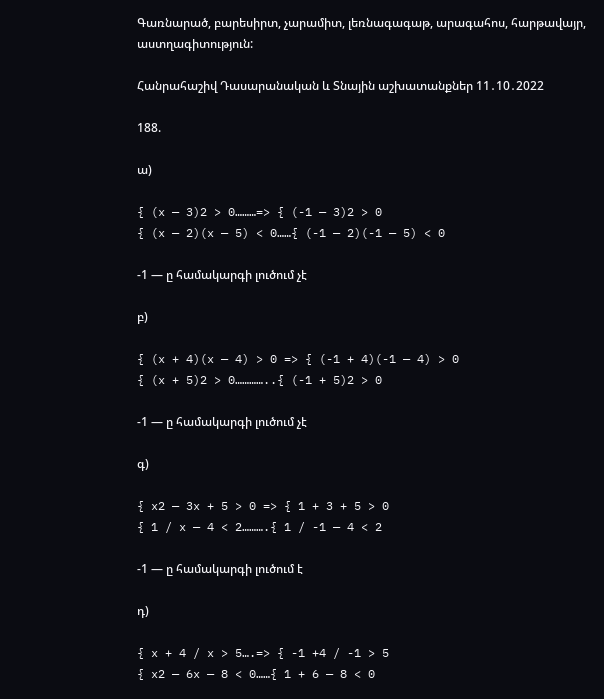Գառնարած, բարեսիրտ, չարամիտ, լեռնագագաթ, արագահոս, հարթավայր, աստղագիտություն:

Հանրահաշիվ Դասարանական և Տնային աշխատանքներ 11․10․2022

188.

ա)

{ (x — 3)2 > 0………=> { (-1 — 3)2 > 0
{ (x — 2)(x — 5) < 0……{ (-1 — 2)(-1 — 5) < 0

-1 — ը համակարգի լուծում չէ

բ)

{ (x + 4)(x — 4) > 0 => { (-1 + 4)(-1 — 4) > 0
{ (x + 5)2 > 0…………..{ (-1 + 5)2 > 0

-1 — ը համակարգի լուծում չէ

գ)

{ x2 — 3x + 5 > 0 => { 1 + 3 + 5 > 0
{ 1 / x — 4 < 2……….{ 1 / -1 — 4 < 2

-1 — ը համակարգի լուծում է

դ)

{ x + 4 / x > 5….=> { -1 +4 / -1 > 5
{ x2 — 6x — 8 < 0……{ 1 + 6 — 8 < 0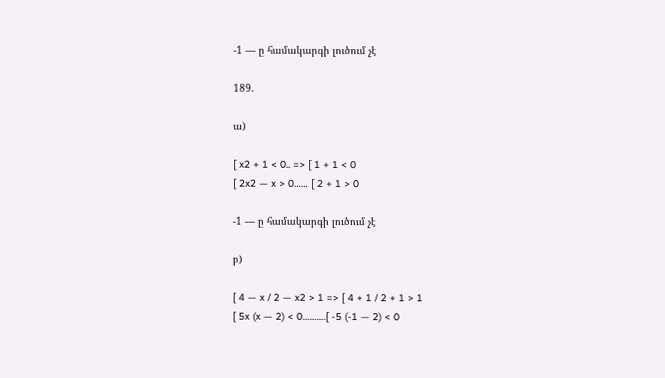-1 — ը համակարգի լուծում չէ

189.

ա)

[ x2 + 1 < 0.. => [ 1 + 1 < 0
[ 2x2 — x > 0…… [ 2 + 1 > 0

-1 — ը համակարգի լուծում չէ

բ)

[ 4 — x / 2 — x2 > 1 => [ 4 + 1 / 2 + 1 > 1
[ 5x (x — 2) < 0……….[ -5 (-1 — 2) < 0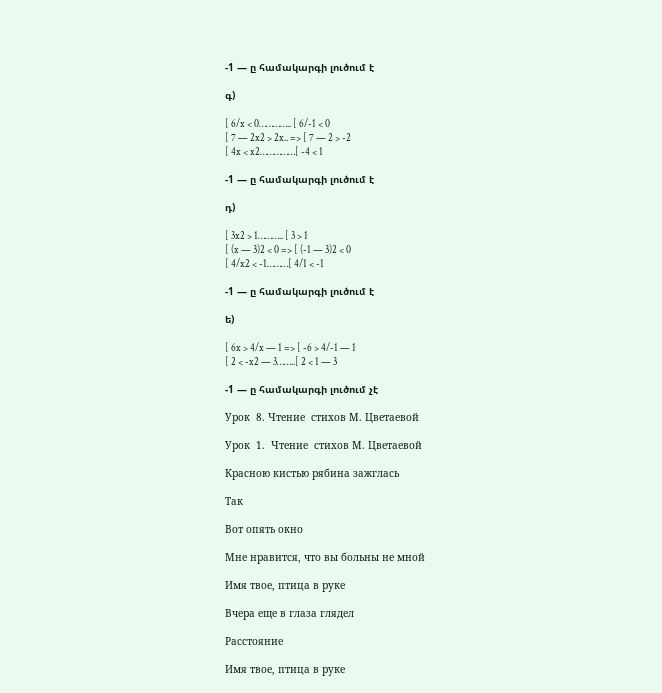-1 — ը համակարգի լուծում է

գ)

[ 6/x < 0………….. [ 6/-1 < 0
[ 7 — 2x2 > 2x.. => [ 7 — 2 > -2
[ 4x < x2……………[ -4 < 1

-1 — ը համակարգի լուծում է

դ)

[ 3x2 > 1……….. [ 3 > 1
[ (x — 3)2 < 0 => [ (-1 — 3)2 < 0
[ 4/x2 < -1………[ 4/1 < -1

-1 — ը համակարգի լուծում է

ե)

[ 6x > 4/x — 1 => [ -6 > 4/-1 — 1
[ 2 < -x2 — 3……..[ 2 < 1 — 3

-1 — ը համակարգի լուծում չէ

Урок  8. Чтение  стихов М. Цветаевой

Урок  1.  Чтение  стихов М. Цветаевой

Красною кистью рябина зажглась

Так

Вот опять окно

Мне нравится, что вы больны не мной

Имя твое, птица в руке

Вчера еще в глаза глядел

Расстояние

Имя твое, птица в руке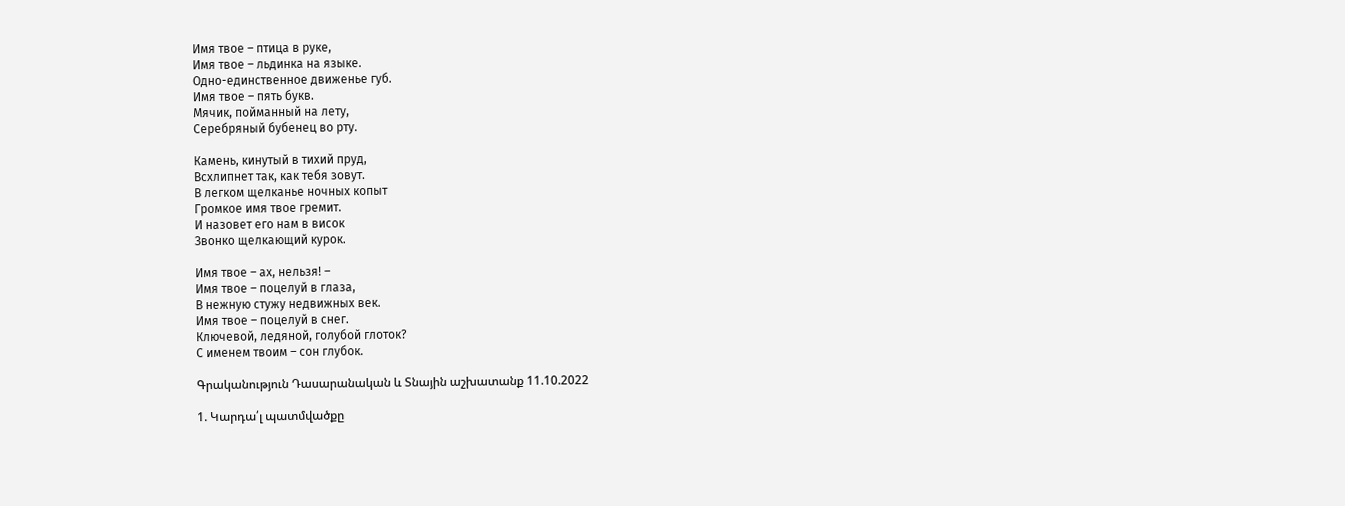Имя твое – птица в руке,
Имя твое – льдинка на языке.
Одно-единственное движенье губ.
Имя твое – пять букв.
Мячик, пойманный на лету,
Серебряный бубенец во рту.

Камень, кинутый в тихий пруд,
Всхлипнет так, как тебя зовут.
В легком щелканье ночных копыт
Громкое имя твое гремит.
И назовет его нам в висок
Звонко щелкающий курок.

Имя твое – ах, нельзя! –
Имя твое – поцелуй в глаза,
В нежную стужу недвижных век.
Имя твое – поцелуй в снег.
Ключевой, ледяной, голубой глоток?
С именем твоим – сон глубок.

Գրականություն Դասարանական և Տնային աշխատանք 11.10.2022

1. Կարդա՛լ պատմվածքը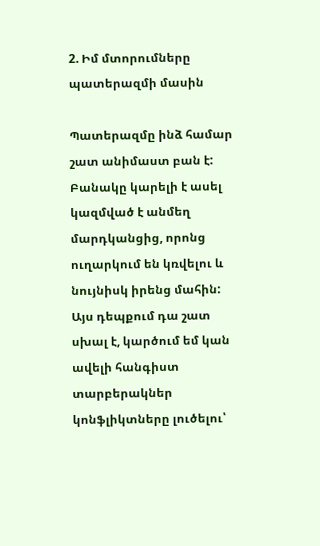2. Իմ մտորումները պատերազմի մասին

Պատերազմը ինձ համար շատ անիմաստ բան է: Բանակը կարելի է ասել կազմված է անմեղ մարդկանցից, որոնց ուղարկում են կռվելու և նույնիսկ իրենց մահին: Այս դեպքում դա շատ սխալ է, կարծում եմ կան ավելի հանգիստ տարբերակներ կոնֆլիկտները լուծելու՝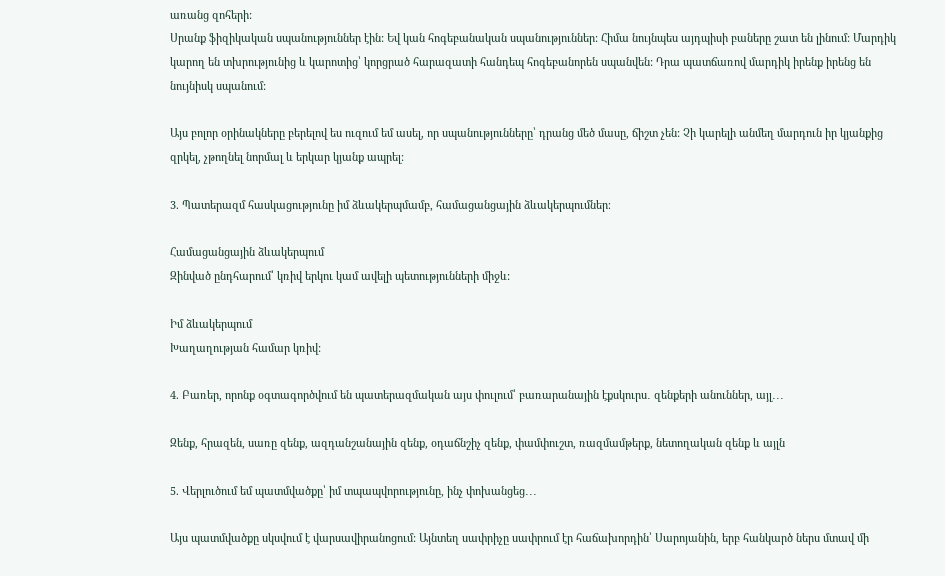առանց զոհերի:
Սրանք ֆիզիկական սպանություններ էին: Եվ կան հոգեբանական սպանություններ: Հիմա նույնպես այդպիսի բաները շատ են լինում: Մարդիկ կարող են տխրությունից և կարոտից՝ կորցրած հարազատի հանդեպ հոգեբանորեն սպանվեն: Դրա պատճառով մարդիկ իրենք իրենց են նույնիսկ սպանում:

Այս բոլոր օրինակները բերելով ես ուզում եմ ասել, որ սպանությունները՝ դրանց մեծ մասը, ճիշտ չեն: Չի կարելի անմեղ մարդուն իր կյանքից զրկել, չթողնել նորմալ և երկար կյանք ապրել:

3. Պատերազմ հասկացությունը իմ ձևակերպմամբ, համացանցային ձևակերպումներ։

Համացանցային ձևակերպում
Զինված ընդհարում՝ կռիվ երկու կամ ավելի պետությունների միջև:

Իմ ձևակերպում
Խաղաղության համար կռիվ:

4. Բառեր, որոնք օգտագործվում են պատերազմական այս փուլում՝ բառարանային էքսկուրս․ զենքերի անուններ, այլ․․․

Զենք, հրազեն, սառը զենք, ազդանշանային զենք, օդաճնշիչ զենք, փամփուշտ, ռազմամթերք, նետողական զենք և այլն

5. Վերլուծում եմ պատմվածքը՝ իմ տպապվորությունը, ինչ փոխանցեց․․․

Այս պատմվածքը սկսվում է վարսավիրանոցում: Այնտեղ սափրիչը սափրում էր հաճախորդին՝ Սարոյանին, երբ հանկարծ ներս մտավ մի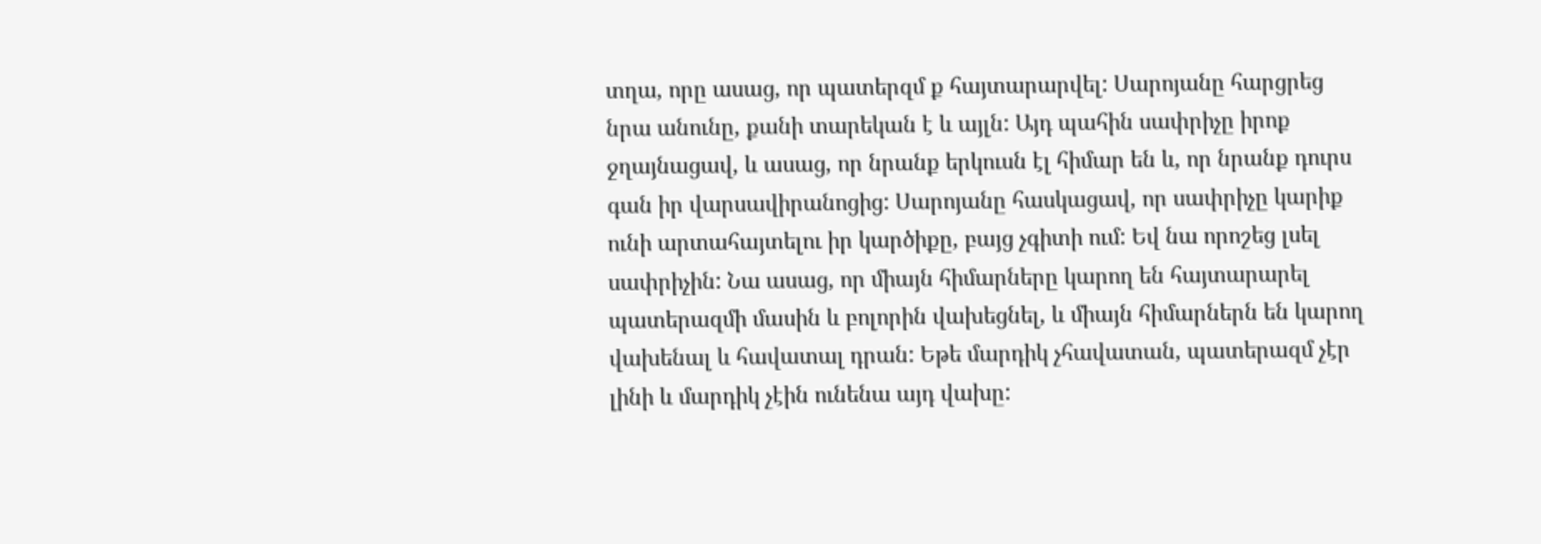տղա, որը ասաց, որ պատերզմ ք հայտարարվել: Սարոյանը հարցրեց նրա անունը, քանի տարեկան է և այլն: Այդ պահին սափրիչը իրոք ջղայնացավ, և ասաց, որ նրանք երկուսն էլ հիմար են և, որ նրանք դուրս գան իր վարսավիրանոցից: Սարոյանը հասկացավ, որ սափրիչը կարիք ունի արտահայտելու իր կարծիքը, բայց չգիտի ում: Եվ նա որոշեց լսել սափրիչին: Նա ասաց, որ միայն հիմարները կարող են հայտարարել պատերազմի մասին և բոլորին վախեցնել, և միայն հիմարներն են կարող վախենալ և հավատալ դրան: Եթե մարդիկ չհավատան, պատերազմ չէր լինի և մարդիկ չէին ունենա այդ վախը: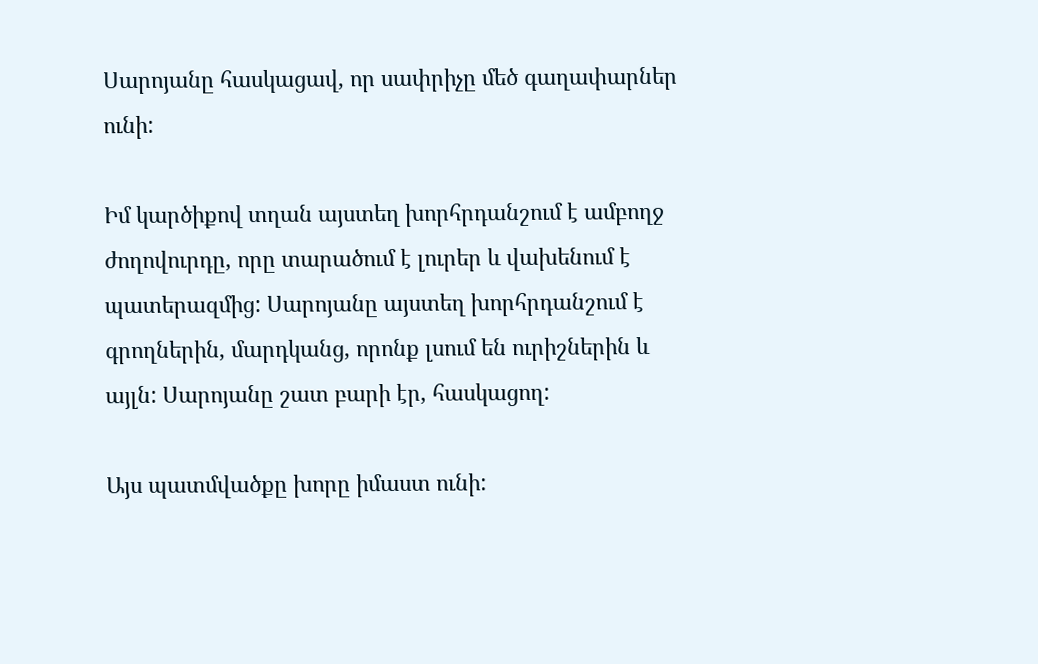Սարոյանը հասկացավ, որ սափրիչը մեծ գաղափարներ ունի:

Իմ կարծիքով տղան այստեղ խորհրդանշում է ամբողջ ժողովուրդը, որը տարածում է լուրեր և վախենում է պատերազմից: Սարոյանը այստեղ խորհրդանշում է գրողներին, մարդկանց, որոնք լսում են ուրիշներին և այլն: Սարոյանը շատ բարի էր, հասկացող:

Այս պատմվածքը խորը իմաստ ունի: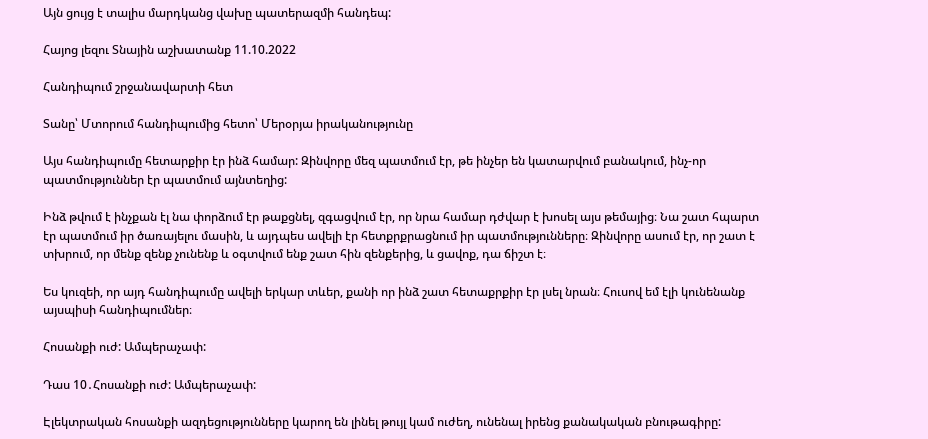Այն ցույց է տալիս մարդկանց վախը պատերազմի հանդեպ:

Հայոց լեզու Տնային աշխատանք 11.10.2022

Հանդիպում շրջանավարտի հետ

Տանը՝ Մտորում հանդիպումից հետո՝ Մերօրյա իրականությունը

Այս հանդիպումը հետարքիր էր ինձ համար: Զինվորը մեզ պատմում էր, թե ինչեր են կատարվում բանակում, ինչ-որ պատմություններ էր պատմում այնտեղից:

Ինձ թվում է ինչքան էլ նա փորձում էր թաքցնել, զգացվում էր, որ նրա համար դժվար է խոսել այս թեմայից։ Նա շատ հպարտ էր պատմում իր ծառայելու մասին, և այդպես ավելի էր հետքրքրացնում իր պատմությունները։ Զինվորը ասում էր, որ շատ է տխրում, որ մենք զենք չունենք և օգտվում ենք շատ հին զենքերից, և ցավոք, դա ճիշտ է։

Ես կուզեի, որ այդ հանդիպումը ավելի երկար տևեր, քանի որ ինձ շատ հետաքրքիր էր լսել նրան։ Հուսով եմ էլի կունենանք այսպիսի հանդիպումներ։

Հոսանքի ուժ: Ամպերաչափ:

Դաս 10․Հոսանքի ուժ: Ամպերաչափ:

Էլեկտրական հոսանքի ազդեցությունները կարող են լինել թույլ կամ ուժեղ, ունենալ իրենց քանակական բնութագիրը: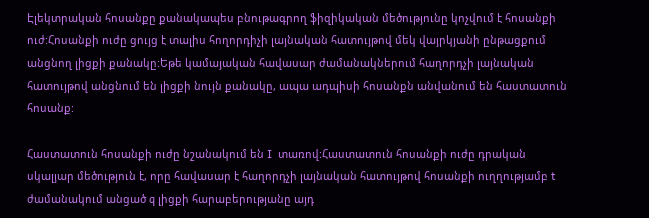Էլեկտրական հոսանքը քանակապես բնութագրող ֆիզիկական մեծությունը կոչվում է հոսանքի ուժ:Հոսանքի ուժը ցույց է տալիս հողորդիչի լայնական հատույթով մեկ վայրկյանի ընթացքում անցնող լիցքի քանակը:Եթե կամայական հավասար ժամանակներում հաղորդչի լայնական հատույթով անցնում են լիցքի նույն քանակը, ապա ադպիսի հոսանքն անվանում են հաստատուն հոսանք:

Հաստատուն հոսանքի ուժը նշանակում են I  տառով:Հաստատուն հոսանքի ուժը դրական սկալյար մեծություն է, որը հավասար է հաղորդչի լայնական հատույթով հոսանքի ուղղությամբ t ժամանակում անցած q լիցքի հարաբերությանը այդ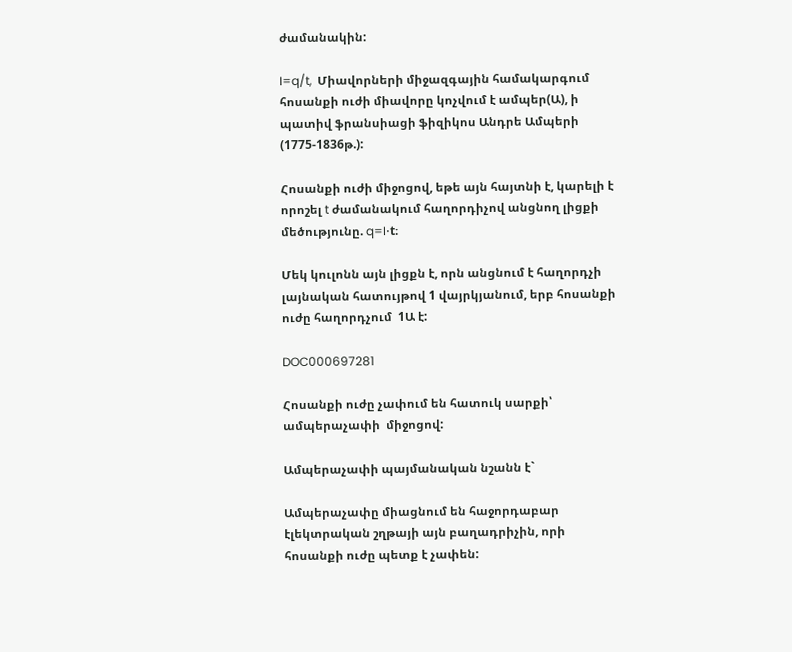ժամանակին:

I=q/t,  Միավորների միջազգային համակարգում հոսանքի ուժի միավորը կոչվում է ամպեր(Ա), ի պատիվ ֆրանսիացի ֆիզիկոս Անդրե Ամպերի (1775-1836թ.):

Հոսանքի ուժի միջոցով, եթե այն հայտնի է, կարելի է որոշել t ժամանակում հաղորդիչով անցնող լիցքի մեծությունը. q=I⋅t։

Մեկ կուլոնն այն լիցքն է, որն անցնում է հաղորդչի լայնական հատույթով 1 վայրկյանում, երբ հոսանքի ուժը հաղորդչում  1Ա է:

DOC000697281

Հոսանքի ուժը չափում են հատուկ սարքի՝ ամպերաչափի  միջոցով:

Ամպերաչափի պայմանական նշանն է`

Ամպերաչափը միացնում են հաջորդաբար էլեկտրական շղթայի այն բաղադրիչին, որի հոսանքի ուժը պետք է չափեն: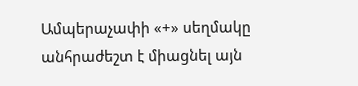Ամպերաչափի «+» սեղմակը անհրաժեշտ է միացնել այն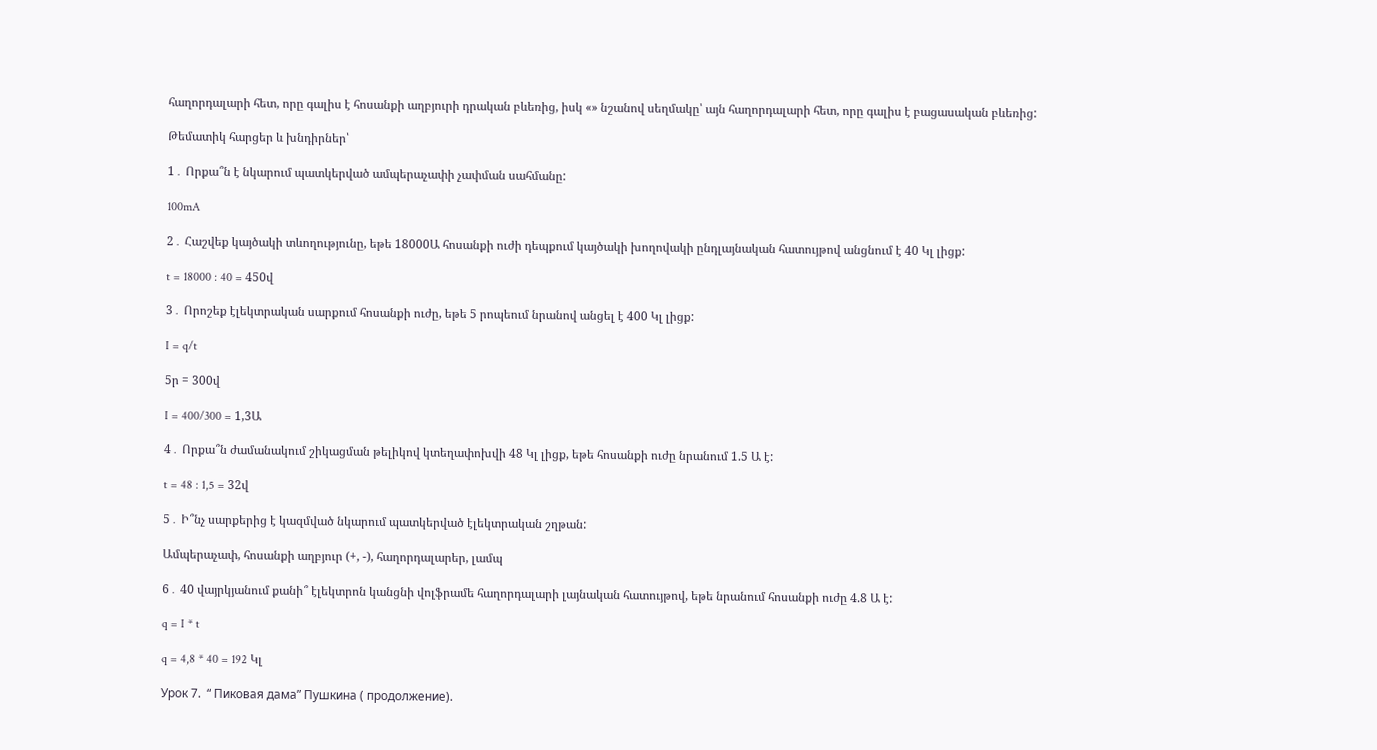հաղորդալարի հետ, որը գալիս է հոսանքի աղբյուրի դրական բևեռից, իսկ «» նշանով սեղմակը՝ այն հաղորդալարի հետ, որը գալիս է բացասական բևեռից:

Թեմատիկ հարցեր և խնդիրներ՝

1․ Որքա՞ն է նկարում պատկերված ամպերաչափի չափման սահմանը:

100mA

2․ Հաշվեք կայծակի տևողությունը, եթե 18000Ա հոսանքի ուժի դեպքում կայծակի խողովակի ընդլայնական հատույթով անցնում է 40 Կլ լիցք:

t = 18000 : 40 = 450վ

3․ Որոշեք էլեկտրական սարքում հոսանքի ուժը, եթե 5 րոպեում նրանով անցել է 400 Կլ լիցք:

I = q/t

5ր = 300վ

I = 400/300 = 1,3Ա

4․ Որքա՞ն ժամանակում շիկացման թելիկով կտեղափոխվի 48 Կլ լիցք, եթե հոսանքի ուժը նրանում 1.5 Ա է:

t = 48 : 1,5 = 32վ

5․ Ի՞նչ սարքերից է կազմված նկարում պատկերված էլեկտրական շղթան:

Ամպերաչափ, հոսանքի աղբյուր (+, -), հաղորդալարեր, լամպ

6․ 40 վայրկյանում քանի՞ էլեկտրոն կանցնի վոլֆրամե հաղորդալարի լայնական հատույթով, եթե նրանում հոսանքի ուժը 4.8 Ա է:

q = I * t

q = 4,8 * 40 = 192 Կլ

Урок 7.  “ Пиковая дама” Пушкина ( продолжение).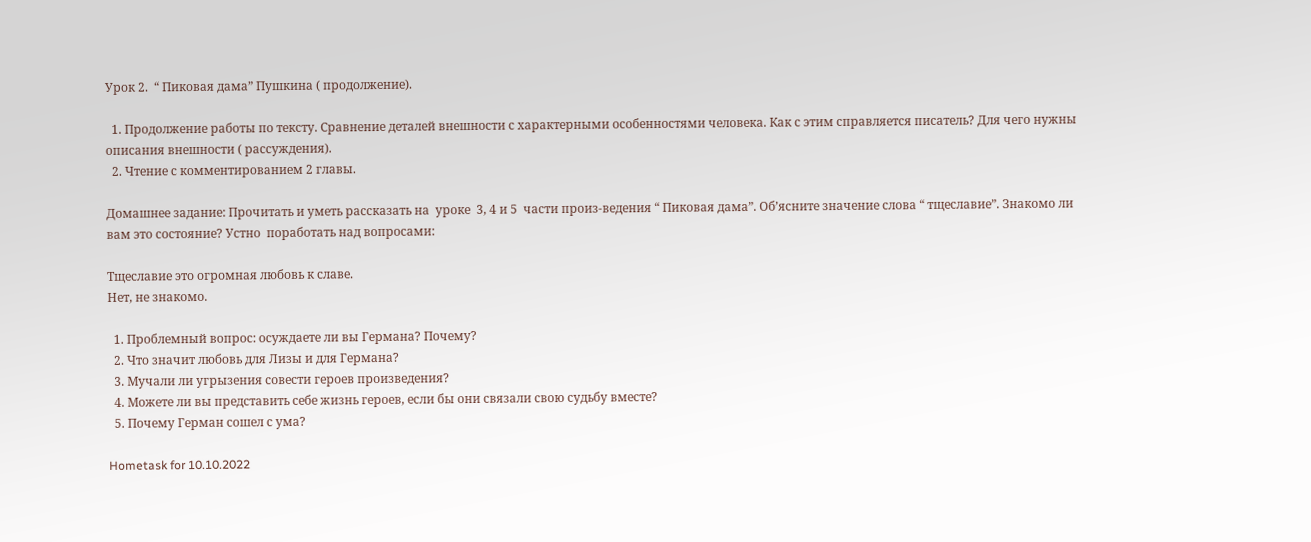Урок 2.  “ Пиковая дама” Пушкина ( продолжение).

  1. Продолжение работы по тексту. Сравнение деталей внешности с характерными особенностями человека. Как с этим справляется писатель? Для чего нужны описания внешности ( рассуждения).
  2. Чтение с комментированием 2 главы.

Домашнее задание: Прочитать и уметь рассказать на  уроке  3, 4 и 5  части произ-ведения “ Пиковая дама”. Об’ясните значение слова “ тщеславие”. Знакомо ли вам это состояние? Устно  поработать над вопросами:

Тщеславие это огромная любовь к славе.
Нет, не знакомо.

  1. Проблемный вопрос: осуждаете ли вы Германа? Почему?
  2. Что значит любовь для Лизы и для Германа?
  3. Мучали ли угрызения совести героев произведения?
  4. Можете ли вы представить себе жизнь героев, если бы они связали свою судьбу вместе?
  5. Почему Герман сошел с ума?

Hometask for 10.10.2022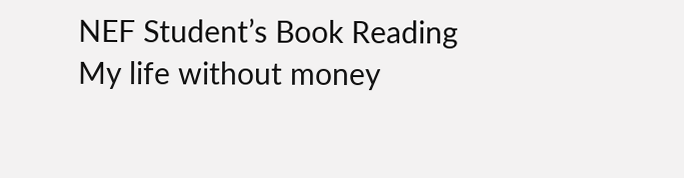NEF Student’s Book Reading My life without money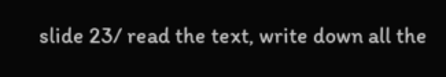slide 23/ read the text, write down all the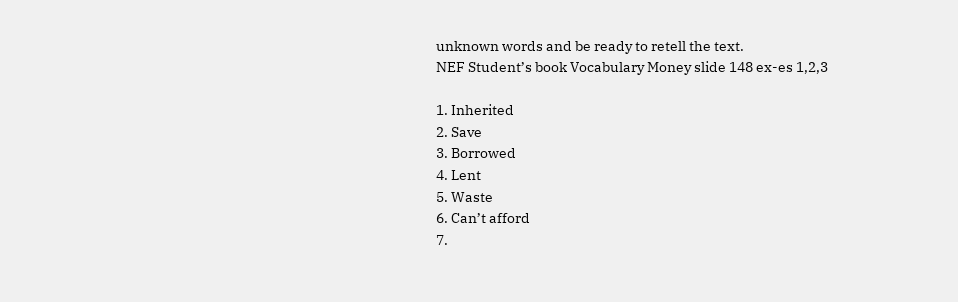unknown words and be ready to retell the text.
NEF Student’s book Vocabulary Money slide 148 ex-es 1,2,3

1. Inherited
2. Save
3. Borrowed
4. Lent
5. Waste
6. Can’t afford
7.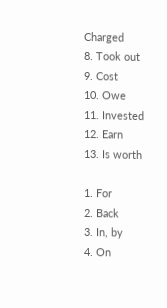Charged
8. Took out
9. Cost
10. Owe
11. Invested
12. Earn
13. Is worth

1. For
2. Back
3. In, by
4. On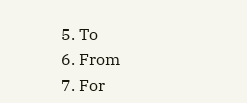5. To
6. From
7. For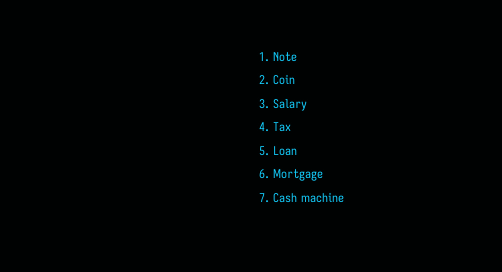1. Note
2. Coin
3. Salary
4. Tax
5. Loan
6. Mortgage
7. Cash machine